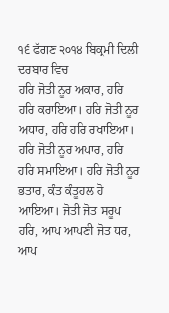੧੬ ਫੱਗਣ ੨੦੧੪ ਬਿਕ੍ਰਮੀ ਦਿਲੀ ਦਰਬਾਰ ਵਿਚ
ਹਰਿ ਜੋਤੀ ਨੂਰ ਅਕਾਰ, ਹਰਿ ਹਰਿ ਕਰਾਇਆ। ਹਰਿ ਜੋਤੀ ਨੂਰ ਅਧਾਰ, ਹਰਿ ਹਰਿ ਰਖਾਇਆ। ਹਰਿ ਜੋਤੀ ਨੂਰ ਅਪਾਰ, ਹਰਿ ਹਰਿ ਸਮਾਇਆ। ਹਰਿ ਜੋਤੀ ਨੂਰ ਭਤਾਰ, ਕੰਤ ਕੰਤੂਹਲ ਹੋ ਆਇਆ। ਜੋਤੀ ਜੋਤ ਸਰੂਪ ਹਰਿ, ਆਪ ਆਪਣੀ ਜੋਤ ਧਰ, ਆਪ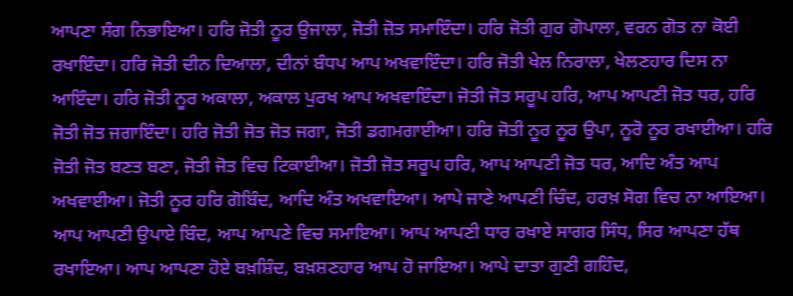ਆਪਣਾ ਸੰਗ ਨਿਭਾਇਆ। ਹਰਿ ਜੋਤੀ ਨੂਰ ਉਜਾਲਾ, ਜੋਤੀ ਜੋਤ ਸਮਾਇੰਦਾ। ਹਰਿ ਜੋਤੀ ਗੁਰ ਗੋਪਾਲਾ, ਵਰਨ ਗੋਤ ਨਾ ਕੋਈ ਰਖਾਇੰਦਾ। ਹਰਿ ਜੋਤੀ ਦੀਨ ਦਿਆਲਾ, ਦੀਨਾਂ ਬੰਧਪ ਆਪ ਅਖਵਾਇੰਦਾ। ਹਰਿ ਜੋਤੀ ਖੇਲ ਨਿਰਾਲਾ, ਖੇਲਣਹਾਰ ਦਿਸ ਨਾ ਆਇੰਦਾ। ਹਰਿ ਜੋਤੀ ਨੂਰ ਅਕਾਲਾ, ਅਕਾਲ ਪੁਰਖ ਆਪ ਅਖਵਾਇੰਦਾ। ਜੋਤੀ ਜੋਤ ਸਰੂਪ ਹਰਿ, ਆਪ ਆਪਣੀ ਜੋਤ ਧਰ, ਹਰਿ ਜੋਤੀ ਜੋਤ ਜਗਾਇੰਦਾ। ਹਰਿ ਜੋਤੀ ਜੋਤ ਜੋਤ ਜਗਾ, ਜੋਤੀ ਡਗਮਗਾਈਆ। ਹਰਿ ਜੋਤੀ ਨੂਰ ਨੂਰ ਉਪਾ, ਨੂਰੋ ਨੂਰ ਰਖਾਈਆ। ਹਰਿ ਜੋਤੀ ਜੋਤ ਬਣਤ ਬਣਾ, ਜੋਤੀ ਜੋਤ ਵਿਚ ਟਿਕਾਈਆ। ਜੋਤੀ ਜੋਤ ਸਰੂਪ ਹਰਿ, ਆਪ ਆਪਣੀ ਜੋਤ ਧਰ, ਆਦਿ ਅੰਤ ਆਪ ਅਖਵਾਈਆ। ਜੋਤੀ ਨੂਰ ਹਰਿ ਗੋਬਿੰਦ, ਆਦਿ ਅੰਤ ਅਖਵਾਇਆ। ਆਪੇ ਜਾਣੇ ਆਪਣੀ ਚਿੰਦ, ਹਰਖ਼ ਸੋਗ ਵਿਚ ਨਾ ਆਇਆ। ਆਪ ਆਪਣੀ ਉਪਾਏ ਬਿੰਦ, ਆਪ ਆਪਣੇ ਵਿਚ ਸਮਾਇਆ। ਆਪ ਆਪਣੀ ਧਾਰ ਰਖਾਏ ਸਾਗਰ ਸਿੰਧ, ਸਿਰ ਆਪਣਾ ਹੱਥ ਰਖਾਇਆ। ਆਪ ਆਪਣਾ ਹੋਏ ਬਖ਼ਸ਼ਿੰਦ, ਬਖ਼ਸ਼ਣਹਾਰ ਆਪ ਹੋ ਜਾਇਆ। ਆਪੇ ਦਾਤਾ ਗੁਣੀ ਗਹਿੰਦ,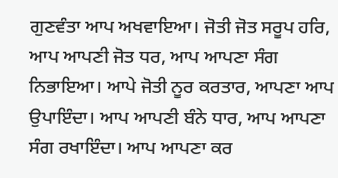ਗੁਣਵੰਤਾ ਆਪ ਅਖਵਾਇਆ। ਜੋਤੀ ਜੋਤ ਸਰੂਪ ਹਰਿ, ਆਪ ਆਪਣੀ ਜੋਤ ਧਰ, ਆਪ ਆਪਣਾ ਸੰਗ ਨਿਭਾਇਆ। ਆਪੇ ਜੋਤੀ ਨੂਰ ਕਰਤਾਰ, ਆਪਣਾ ਆਪ ਉਪਾਇੰਦਾ। ਆਪ ਆਪਣੀ ਬੰਨੇ ਧਾਰ, ਆਪ ਆਪਣਾ ਸੰਗ ਰਖਾਇੰਦਾ। ਆਪ ਆਪਣਾ ਕਰ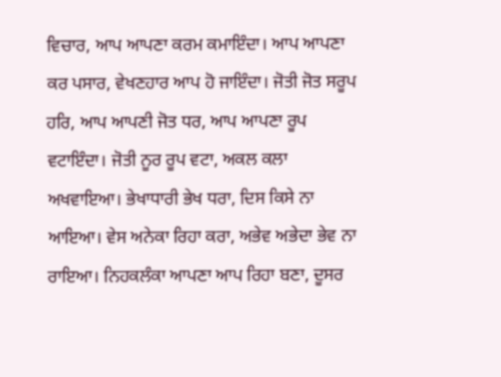ਵਿਚਾਰ, ਆਪ ਆਪਣਾ ਕਰਮ ਕਮਾਇੰਦਾ। ਆਪ ਆਪਣਾ ਕਰ ਪਸਾਰ, ਵੇਖਣਹਾਰ ਆਪ ਹੋ ਜਾਇੰਦਾ। ਜੋਤੀ ਜੋਤ ਸਰੂਪ ਹਰਿ, ਆਪ ਆਪਣੀ ਜੋਤ ਧਰ, ਆਪ ਆਪਣਾ ਰੂਪ ਵਟਾਇੰਦਾ। ਜੋਤੀ ਨੂਰ ਰੂਪ ਵਟਾ, ਅਕਲ ਕਲਾ ਅਖਵਾਇਆ। ਭੇਖਾਧਾਰੀ ਭੇਖ ਧਰਾ, ਦਿਸ ਕਿਸੇ ਨਾ ਆਇਆ। ਵੇਸ ਅਨੇਕਾ ਰਿਹਾ ਕਰਾ, ਅਭੇਵ ਅਭੇਦਾ ਭੇਵ ਨਾ ਰਾਇਆ। ਨਿਹਕਲੰਕਾ ਆਪਣਾ ਆਪ ਰਿਹਾ ਬਣਾ, ਦੂਸਰ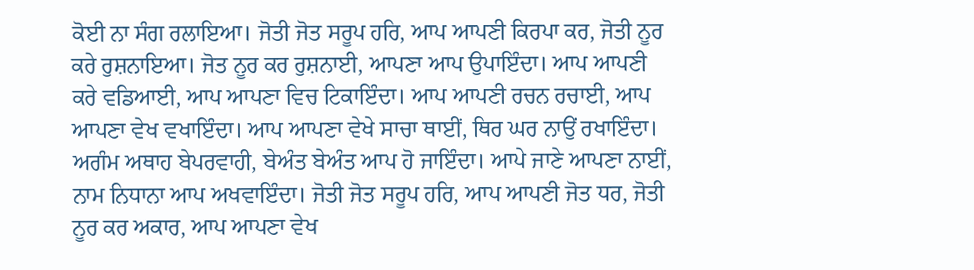ਕੋਈ ਨਾ ਸੰਗ ਰਲਾਇਆ। ਜੋਤੀ ਜੋਤ ਸਰੂਪ ਹਰਿ, ਆਪ ਆਪਣੀ ਕਿਰਪਾ ਕਰ, ਜੋਤੀ ਨੂਰ ਕਰੇ ਰੁਸ਼ਨਾਇਆ। ਜੋਤ ਨੂਰ ਕਰ ਰੁਸ਼ਨਾਈ, ਆਪਣਾ ਆਪ ਉਪਾਇੰਦਾ। ਆਪ ਆਪਣੀ ਕਰੇ ਵਡਿਆਈ, ਆਪ ਆਪਣਾ ਵਿਚ ਟਿਕਾਇੰਦਾ। ਆਪ ਆਪਣੀ ਰਚਨ ਰਚਾਈ, ਆਪ ਆਪਣਾ ਵੇਖ ਵਖਾਇੰਦਾ। ਆਪ ਆਪਣਾ ਵੇਖੇ ਸਾਚਾ ਥਾਈਂ, ਥਿਰ ਘਰ ਨਾਉਂ ਰਖਾਇੰਦਾ। ਅਗੰਮ ਅਥਾਹ ਬੇਪਰਵਾਹੀ, ਬੇਅੰਤ ਬੇਅੰਤ ਆਪ ਹੋ ਜਾਇੰਦਾ। ਆਪੇ ਜਾਣੇ ਆਪਣਾ ਨਾਈਂ, ਨਾਮ ਨਿਧਾਨਾ ਆਪ ਅਖਵਾਇੰਦਾ। ਜੋਤੀ ਜੋਤ ਸਰੂਪ ਹਰਿ, ਆਪ ਆਪਣੀ ਜੋਤ ਧਰ, ਜੋਤੀ ਨੂਰ ਕਰ ਅਕਾਰ, ਆਪ ਆਪਣਾ ਵੇਖ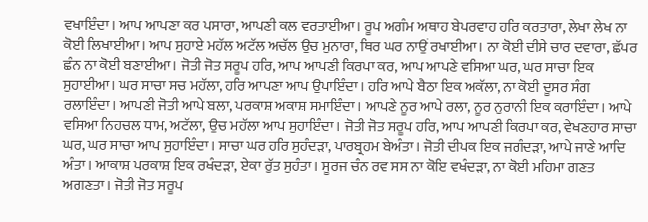ਵਖਾਇੰਦਾ। ਆਪ ਆਪਣਾ ਕਰ ਪਸਾਰਾ, ਆਪਣੀ ਕਲ ਵਰਤਾਈਆ। ਰੂਪ ਅਗੰਮ ਅਥਾਹ ਬੇਪਰਵਾਹ ਹਰਿ ਕਰਤਾਰਾ, ਲੇਖਾ ਲੇਖ ਨਾ ਕੋਈ ਲਿਖਾਈਆ। ਆਪ ਸੁਹਾਏ ਮਹੱਲ ਅਟੱਲ ਅਚੱਲ ਉਚ ਮੁਨਾਰਾ, ਥਿਰ ਘਰ ਨਾਉਂ ਰਖਾਈਆ। ਨਾ ਕੋਈ ਦੀਸੇ ਚਾਰ ਦਵਾਰਾ, ਛੱਪਰ ਛੰਨ ਨਾ ਕੋਈ ਬਣਾਈਆ। ਜੋਤੀ ਜੋਤ ਸਰੂਪ ਹਰਿ, ਆਪ ਆਪਣੀ ਕਿਰਪਾ ਕਰ, ਆਪ ਆਪਣੇ ਵਸਿਆ ਘਰ, ਘਰ ਸਾਚਾ ਇਕ ਸੁਹਾਈਆ। ਘਰ ਸਾਚਾ ਸਚ ਮਹੱਲਾ, ਹਰਿ ਆਪਣਾ ਆਪ ਉਪਾਇੰਦਾ। ਹਰਿ ਆਪੇ ਬੈਠਾ ਇਕ ਅਕੱਲਾ, ਨਾ ਕੋਈ ਦੂਸਰ ਸੰਗ ਰਲਾਇੰਦਾ। ਆਪਣੀ ਜੋਤੀ ਆਪੇ ਬਲਾ, ਪਰਕਾਸ਼ ਅਕਾਸ਼ ਸਮਾਇੰਦਾ। ਆਪਣੇ ਨੂਰ ਆਪੇ ਰਲਾ, ਨੂਰ ਨੁਰਾਨੀ ਇਕ ਕਰਾਇੰਦਾ। ਆਪੇ ਵਸਿਆ ਨਿਹਚਲ ਧਾਮ, ਅਟੱਲਾ, ਉਚ ਮਹੱਲਾ ਆਪ ਸੁਹਾਇੰਦਾ। ਜੋਤੀ ਜੋਤ ਸਰੂਪ ਹਰਿ, ਆਪ ਆਪਣੀ ਕਿਰਪਾ ਕਰ, ਵੇਖਣਹਾਰ ਸਾਚਾ ਘਰ, ਘਰ ਸਾਚਾ ਆਪ ਸੁਹਾਇੰਦਾ। ਸਾਚਾ ਘਰ ਹਰਿ ਸੁਹੰਦੜਾ, ਪਾਰਬ੍ਰਹਮ ਬੇਅੰਤਾ। ਜੋਤੀ ਦੀਪਕ ਇਕ ਜਗੰਦੜਾ, ਆਪੇ ਜਾਣੇ ਆਦਿ ਅੰਤਾ। ਆਕਾਸ਼ ਪਰਕਾਸ਼ ਇਕ ਰਖੰਦੜਾ, ਏਕਾ ਰੁੱਤ ਸੁਹੰਤਾ। ਸੂਰਜ ਚੰਨ ਰਵ ਸਸ ਨਾ ਕੋਇ ਵਖੰਦੜਾ, ਨਾ ਕੋਈ ਮਹਿਮਾ ਗਣਤ ਅਗਣਤਾ। ਜੋਤੀ ਜੋਤ ਸਰੂਪ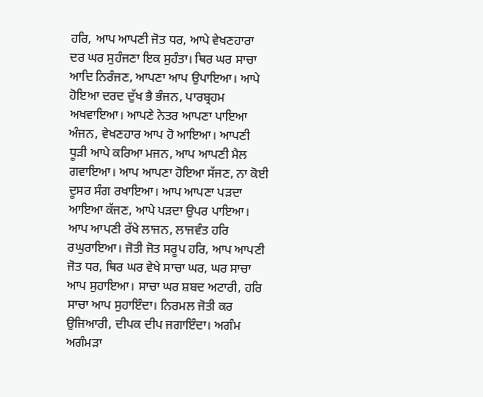ਹਰਿ, ਆਪ ਆਪਣੀ ਜੋਤ ਧਰ, ਆਪੇ ਵੇਖਣਹਾਰਾ ਦਰ ਘਰ ਸੁਹੰਜਣਾ ਇਕ ਸੁਹੰਤਾ। ਥਿਰ ਘਰ ਸਾਚਾ ਆਦਿ ਨਿਰੰਜਣ, ਆਪਣਾ ਆਪ ਉਪਾਇਆ। ਆਪੇ ਹੋਇਆ ਦਰਦ ਦੁੱਖ ਭੈ ਭੰਜਨ, ਪਾਰਬ੍ਰਹਮ ਅਖਵਾਇਆ। ਆਪਣੇ ਨੇਤਰ ਆਪਣਾ ਪਾਇਆ ਅੰਜਨ, ਵੇਖਣਹਾਰ ਆਪ ਹੋ ਆਇਆ। ਆਪਣੀ ਧੂੜੀ ਆਪੇ ਕਰਿਆ ਮਜਨ, ਆਪ ਆਪਣੀ ਮੈਲ ਗਵਾਇਆ। ਆਪ ਆਪਣਾ ਹੋਇਆ ਸੱਜਣ, ਨਾ ਕੋਈ ਦੂਸਰ ਸੰਗ ਰਖਾਇਆ। ਆਪ ਆਪਣਾ ਪੜਦਾ ਆਇਆ ਕੱਜਣ, ਆਪੇ ਪੜਦਾ ਉਪਰ ਪਾਇਆ। ਆਪ ਆਪਣੀ ਰੱਖੇ ਲਾਜਨ, ਲਾਜਵੰਤ ਹਰਿ ਰਘੁਰਾਇਆ। ਜੋਤੀ ਜੋਤ ਸਰੂਪ ਹਰਿ, ਆਪ ਆਪਣੀ ਜੋਤ ਧਰ, ਥਿਰ ਘਰ ਵੇਖੇ ਸਾਚਾ ਘਰ, ਘਰ ਸਾਚਾ ਆਪ ਸੁਹਾਇਆ। ਸਾਚਾ ਘਰ ਸ਼ਬਦ ਅਟਾਰੀ, ਹਰਿ ਸਾਚਾ ਆਪ ਸੁਹਾਇੰਦਾ। ਨਿਰਮਲ ਜੋਤੀ ਕਰ ਉਜਿਆਰੀ, ਦੀਪਕ ਦੀਪ ਜਗਾਇੰਦਾ। ਅਗੰਮ ਅਗੰਮੜਾ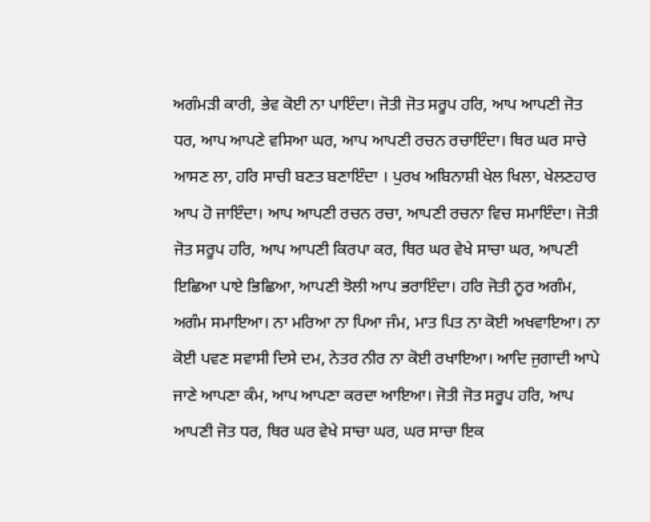ਅਗੰਮੜੀ ਕਾਰੀ, ਭੇਵ ਕੋਈ ਨਾ ਪਾਇੰਦਾ। ਜੋਤੀ ਜੋਤ ਸਰੂਪ ਹਰਿ, ਆਪ ਆਪਣੀ ਜੋਤ ਧਰ, ਆਪ ਆਪਣੇ ਵਸਿਆ ਘਰ, ਆਪ ਆਪਣੀ ਰਚਨ ਰਚਾਇੰਦਾ। ਥਿਰ ਘਰ ਸਾਚੇ ਆਸਣ ਲਾ, ਹਰਿ ਸਾਚੀ ਬਣਤ ਬਣਾਇੰਦਾ । ਪੁਰਖ ਅਬਿਨਾਸ਼ੀ ਖੇਲ ਖਿਲਾ, ਖੇਲਣਹਾਰ ਆਪ ਹੋ ਜਾਇੰਦਾ। ਆਪ ਆਪਣੀ ਰਚਨ ਰਚਾ, ਆਪਣੀ ਰਚਨਾ ਵਿਚ ਸਮਾਇੰਦਾ। ਜੋਤੀ ਜੋਤ ਸਰੂਪ ਹਰਿ, ਆਪ ਆਪਣੀ ਕਿਰਪਾ ਕਰ, ਥਿਰ ਘਰ ਵੇਖੇ ਸਾਚਾ ਘਰ, ਆਪਣੀ ਇਛਿਆ ਪਾਏ ਭਿਛਿਆ, ਆਪਣੀ ਝੋਲੀ ਆਪ ਭਰਾਇੰਦਾ। ਹਰਿ ਜੋਤੀ ਨੂਰ ਅਗੰਮ, ਅਗੰਮ ਸਮਾਇਆ। ਨਾ ਮਰਿਆ ਨਾ ਪਿਆ ਜੰਮ, ਮਾਤ ਪਿਤ ਨਾ ਕੋਈ ਅਖਵਾਇਆ। ਨਾ ਕੋਈ ਪਵਣ ਸਵਾਸੀ ਦਿਸੇ ਦਮ, ਨੇਤਰ ਨੀਰ ਨਾ ਕੋਈ ਰਖਾਇਆ। ਆਦਿ ਜੁਗਾਦੀ ਆਪੇ ਜਾਣੇ ਆਪਣਾ ਕੰਮ, ਆਪ ਆਪਣਾ ਕਰਦਾ ਆਇਆ। ਜੋਤੀ ਜੋਤ ਸਰੂਪ ਹਰਿ, ਆਪ ਆਪਣੀ ਜੋਤ ਧਰ, ਥਿਰ ਘਰ ਵੇਖੇ ਸਾਚਾ ਘਰ, ਘਰ ਸਾਚਾ ਇਕ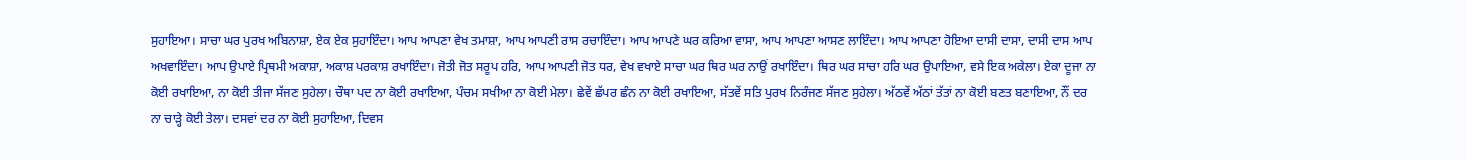ਸੁਹਾਇਆ। ਸਾਚਾ ਘਰ ਪੁਰਖ ਅਬਿਨਾਸ਼ਾ, ਏਕ ਏਕ ਸੁਹਾਇੰਦਾ। ਆਪ ਆਪਣਾ ਵੇਖ ਤਮਾਸ਼ਾ, ਆਪ ਆਪਣੀ ਰਾਸ ਰਚਾਇੰਦਾ। ਆਪ ਆਪਣੇ ਘਰ ਕਰਿਆ ਵਾਸਾ, ਆਪ ਆਪਣਾ ਆਸਣ ਲਾਇੰਦਾ। ਆਪ ਆਪਣਾ ਹੋਇਆ ਦਾਸੀ ਦਾਸਾ, ਦਾਸੀ ਦਾਸ ਆਪ ਅਖਵਾਇੰਦਾ। ਆਪ ਉਪਾਏ ਪ੍ਰਿਥਮੀ ਅਕਾਸ਼ਾ, ਅਕਾਸ਼ ਪਰਕਾਸ਼ ਰਖਾਇੰਦਾ। ਜੋਤੀ ਜੋਤ ਸਰੂਪ ਹਰਿ, ਆਪ ਆਪਣੀ ਜੋਤ ਧਰ, ਵੇਖ ਵਖਾਏ ਸਾਚਾ ਘਰ ਥਿਰ ਘਰ ਨਾਉਂ ਰਖਾਇੰਦਾ। ਥਿਰ ਘਰ ਸਾਚਾ ਹਰਿ ਘਰ ਉਪਾਇਆ, ਵਸੇ ਇਕ ਅਕੇਲਾ। ਏਕਾ ਦੂਜਾ ਨਾ ਕੋਈ ਰਖਾਇਆ, ਨਾ ਕੋਈ ਤੀਜਾ ਸੱਜਣ ਸੁਹੇਲਾ। ਚੌਥਾ ਪਦ ਨਾ ਕੋਈ ਰਖਾਇਆ, ਪੰਚਮ ਸਖੀਆ ਨਾ ਕੋਈ ਮੇਲਾ। ਛੇਵੇਂ ਛੱਪਰ ਛੰਨ ਨਾ ਕੋਈ ਰਖਾਇਆ, ਸੱਤਵੇਂ ਸਤਿ ਪੁਰਖ ਨਿਰੰਜਣ ਸੱਜਣ ਸੁਹੇਲਾ। ਅੱਠਵੇਂ ਅੱਠਾਂ ਤੱਤਾਂ ਨਾ ਕੋਈ ਬਣਤ ਬਣਾਇਆ, ਨੌਂ ਦਰ ਨਾ ਚਾੜ੍ਹੇ ਕੋਈ ਤੇਲਾ। ਦਸਵਾਂ ਦਰ ਨਾ ਕੋਈ ਸੁਹਾਇਆ, ਦਿਵਸ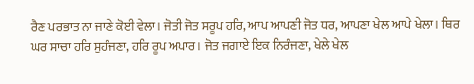ਰੈਣ ਪਰਭਾਤ ਨਾ ਜਾਣੇ ਕੋਈ ਵੇਲਾ। ਜੋਤੀ ਜੋਤ ਸਰੂਪ ਹਰਿ, ਆਪ ਆਪਣੀ ਜੋਤ ਧਰ, ਆਪਣਾ ਖੇਲ ਆਪੇ ਖੇਲਾ। ਥਿਰ ਘਰ ਸਾਚਾ ਹਰਿ ਸੁਹੰਜਣਾ, ਹਰਿ ਰੂਪ ਅਪਾਰ। ਜੋਤ ਜਗਾਏ ਇਕ ਨਿਰੰਜਣਾ, ਖੇਲੇ ਖੇਲ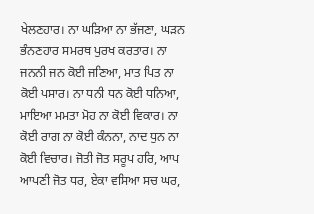ਖੇਲਣਹਾਰ। ਨਾ ਘੜਿਆ ਨਾ ਭੱਜਣਾ, ਘੜਨ ਭੰਨਣਹਾਰ ਸਮਰਥ ਪੁਰਖ ਕਰਤਾਰ। ਨਾ ਜਨਨੀ ਜਨ ਕੋਈ ਜਣਿਆ, ਮਾਤ ਪਿਤ ਨਾ ਕੋਈ ਪਸਾਰ। ਨਾ ਧਨੀ ਧਨ ਕੋਈ ਧਨਿਆ, ਮਾਇਆ ਮਮਤਾ ਮੋਹ ਨਾ ਕੋਈ ਵਿਕਾਰ। ਨਾ ਕੋਈ ਰਾਗ ਨਾ ਕੋਈ ਕੰਨਨਾ, ਨਾਦ ਧੁਨ ਨਾ ਕੋਈ ਵਿਚਾਰ। ਜੋਤੀ ਜੋਤ ਸਰੂਪ ਹਰਿ, ਆਪ ਆਪਣੀ ਜੋਤ ਧਰ, ਏਕਾ ਵਸਿਆ ਸਚ ਘਰ,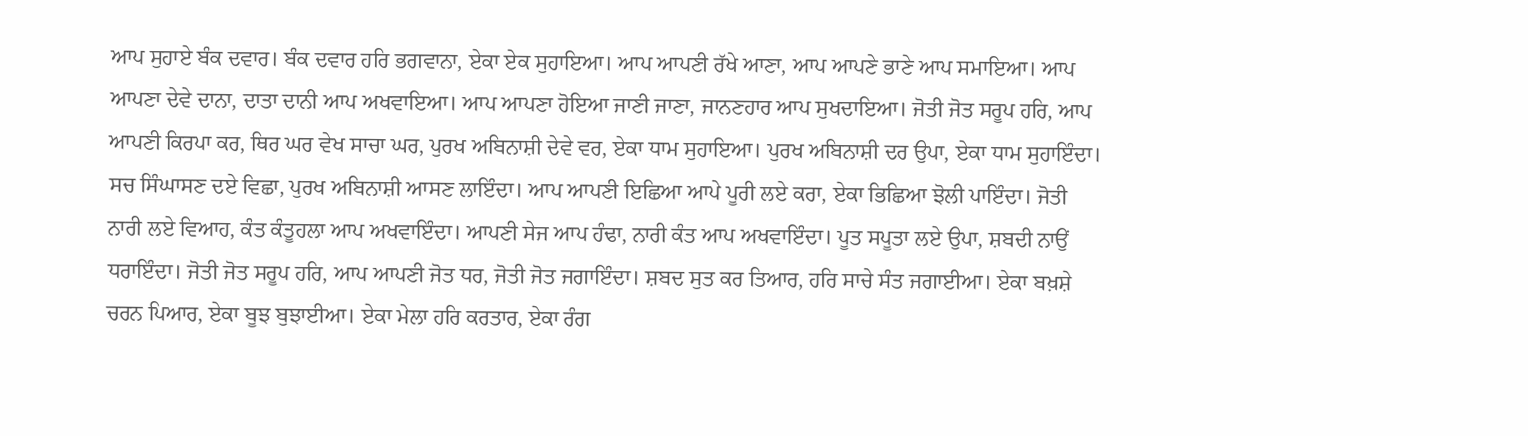ਆਪ ਸੁਹਾਏ ਬੰਕ ਦਵਾਰ। ਬੰਕ ਦਵਾਰ ਹਰਿ ਭਗਵਾਨਾ, ਏਕਾ ਏਕ ਸੁਹਾਇਆ। ਆਪ ਆਪਣੀ ਰੱਖੇ ਆਣਾ, ਆਪ ਆਪਣੇ ਭਾਣੇ ਆਪ ਸਮਾਇਆ। ਆਪ ਆਪਣਾ ਦੇਵੇ ਦਾਨਾ, ਦਾਤਾ ਦਾਨੀ ਆਪ ਅਖਵਾਇਆ। ਆਪ ਆਪਣਾ ਹੋਇਆ ਜਾਣੀ ਜਾਣਾ, ਜਾਨਣਹਾਰ ਆਪ ਸੁਖਦਾਇਆ। ਜੋਤੀ ਜੋਤ ਸਰੂਪ ਹਰਿ, ਆਪ ਆਪਣੀ ਕਿਰਪਾ ਕਰ, ਥਿਰ ਘਰ ਵੇਖ ਸਾਚਾ ਘਰ, ਪੁਰਖ ਅਬਿਨਾਸ਼ੀ ਦੇਵੇ ਵਰ, ਏਕਾ ਧਾਮ ਸੁਹਾਇਆ। ਪੁਰਖ ਅਬਿਨਾਸ਼ੀ ਦਰ ਉਪਾ, ਏਕਾ ਧਾਮ ਸੁਹਾਇੰਦਾ। ਸਚ ਸਿੰਘਾਸਣ ਦਏ ਵਿਛਾ, ਪੁਰਖ ਅਬਿਨਾਸ਼ੀ ਆਸਣ ਲਾਇੰਦਾ। ਆਪ ਆਪਣੀ ਇਛਿਆ ਆਪੇ ਪੂਰੀ ਲਏ ਕਰਾ, ਏਕਾ ਭਿਛਿਆ ਝੋਲੀ ਪਾਇੰਦਾ। ਜੋਤੀ ਨਾਰੀ ਲਏ ਵਿਆਹ, ਕੰਤ ਕੰਤੂਹਲਾ ਆਪ ਅਖਵਾਇੰਦਾ। ਆਪਣੀ ਸੇਜ ਆਪ ਹੰਢਾ, ਨਾਰੀ ਕੰਤ ਆਪ ਅਖਵਾਇੰਦਾ। ਪੂਤ ਸਪੂਤਾ ਲਏ ਉਪਾ, ਸ਼ਬਦੀ ਨਾਉਂ ਧਰਾਇੰਦਾ। ਜੋਤੀ ਜੋਤ ਸਰੂਪ ਹਰਿ, ਆਪ ਆਪਣੀ ਜੋਤ ਧਰ, ਜੋਤੀ ਜੋਤ ਜਗਾਇੰਦਾ। ਸ਼ਬਦ ਸੁਤ ਕਰ ਤਿਆਰ, ਹਰਿ ਸਾਚੇ ਸੰਤ ਜਗਾਈਆ। ਏਕਾ ਬਖ਼ਸ਼ੇ ਚਰਨ ਪਿਆਰ, ਏਕਾ ਬੂਝ ਬੁਝਾਈਆ। ਏਕਾ ਮੇਲਾ ਹਰਿ ਕਰਤਾਰ, ਏਕਾ ਰੰਗ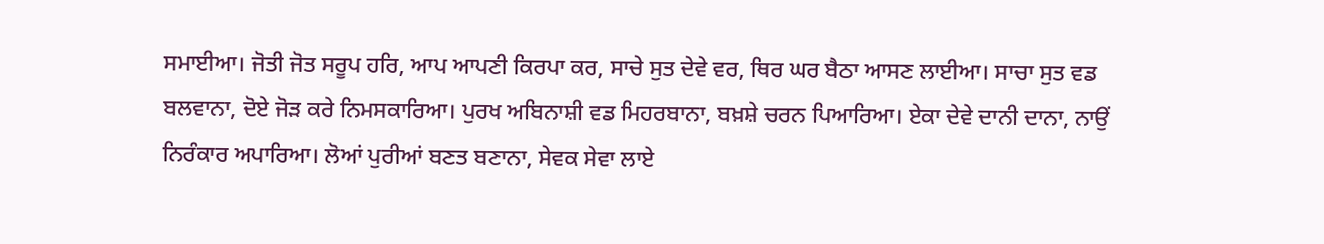ਸਮਾਈਆ। ਜੋਤੀ ਜੋਤ ਸਰੂਪ ਹਰਿ, ਆਪ ਆਪਣੀ ਕਿਰਪਾ ਕਰ, ਸਾਚੇ ਸੁਤ ਦੇਵੇ ਵਰ, ਥਿਰ ਘਰ ਬੈਠਾ ਆਸਣ ਲਾਈਆ। ਸਾਚਾ ਸੁਤ ਵਡ ਬਲਵਾਨਾ, ਦੋਏ ਜੋੜ ਕਰੇ ਨਿਮਸਕਾਰਿਆ। ਪੁਰਖ ਅਬਿਨਾਸ਼ੀ ਵਡ ਮਿਹਰਬਾਨਾ, ਬਖ਼ਸ਼ੇ ਚਰਨ ਪਿਆਰਿਆ। ਏਕਾ ਦੇਵੇ ਦਾਨੀ ਦਾਨਾ, ਨਾਉਂ ਨਿਰੰਕਾਰ ਅਪਾਰਿਆ। ਲੋਆਂ ਪੁਰੀਆਂ ਬਣਤ ਬਣਾਨਾ, ਸੇਵਕ ਸੇਵਾ ਲਾਏ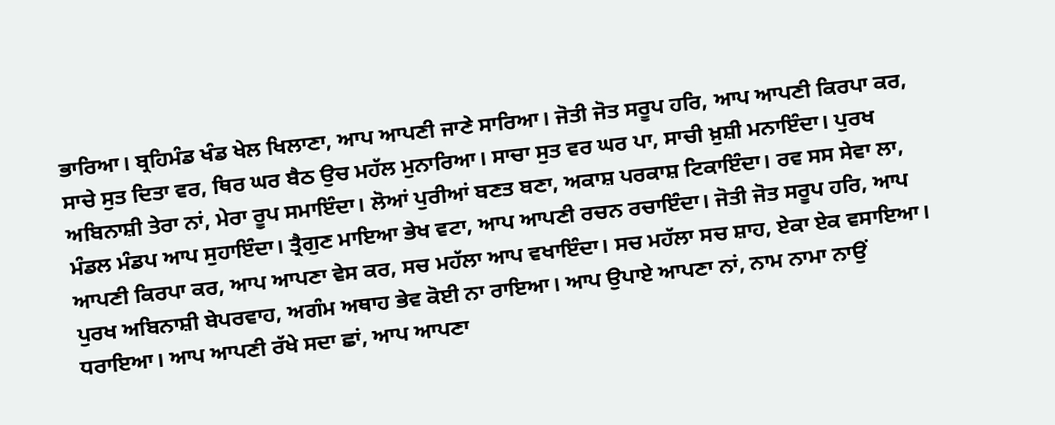ਭਾਰਿਆ। ਬ੍ਰਹਿਮੰਡ ਖੰਡ ਖੇਲ ਖਿਲਾਣਾ, ਆਪ ਆਪਣੀ ਜਾਣੇ ਸਾਰਿਆ। ਜੋਤੀ ਜੋਤ ਸਰੂਪ ਹਰਿ, ਆਪ ਆਪਣੀ ਕਿਰਪਾ ਕਰ, ਸਾਚੇ ਸੁਤ ਦਿਤਾ ਵਰ, ਥਿਰ ਘਰ ਬੈਠ ਉਚ ਮਹੱਲ ਮੁਨਾਰਿਆ। ਸਾਚਾ ਸੁਤ ਵਰ ਘਰ ਪਾ, ਸਾਚੀ ਖ਼ੁਸ਼ੀ ਮਨਾਇੰਦਾ। ਪੁਰਖ ਅਬਿਨਾਸ਼ੀ ਤੇਰਾ ਨਾਂ, ਮੇਰਾ ਰੂਪ ਸਮਾਇੰਦਾ। ਲੋਆਂ ਪੁਰੀਆਂ ਬਣਤ ਬਣਾ, ਅਕਾਸ਼ ਪਰਕਾਸ਼ ਟਿਕਾਇੰਦਾ। ਰਵ ਸਸ ਸੇਵਾ ਲਾ, ਮੰਡਲ ਮੰਡਪ ਆਪ ਸੁਹਾਇੰਦਾ। ਤ੍ਰੈਗੁਣ ਮਾਇਆ ਭੇਖ ਵਟਾ, ਆਪ ਆਪਣੀ ਰਚਨ ਰਚਾਇੰਦਾ। ਜੋਤੀ ਜੋਤ ਸਰੂਪ ਹਰਿ, ਆਪ ਆਪਣੀ ਕਿਰਪਾ ਕਰ, ਆਪ ਆਪਣਾ ਵੇਸ ਕਰ, ਸਚ ਮਹੱਲਾ ਆਪ ਵਖਾਇੰਦਾ। ਸਚ ਮਹੱਲਾ ਸਚ ਸ਼ਾਹ, ਏਕਾ ਏਕ ਵਸਾਇਆ। ਪੁਰਖ ਅਬਿਨਾਸ਼ੀ ਬੇਪਰਵਾਹ, ਅਗੰਮ ਅਥਾਹ ਭੇਵ ਕੋਈ ਨਾ ਰਾਇਆ। ਆਪ ਉਪਾਏ ਆਪਣਾ ਨਾਂ, ਨਾਮ ਨਾਮਾ ਨਾਉਂ ਧਰਾਇਆ। ਆਪ ਆਪਣੀ ਰੱਖੇ ਸਦਾ ਛਾਂ, ਆਪ ਆਪਣਾ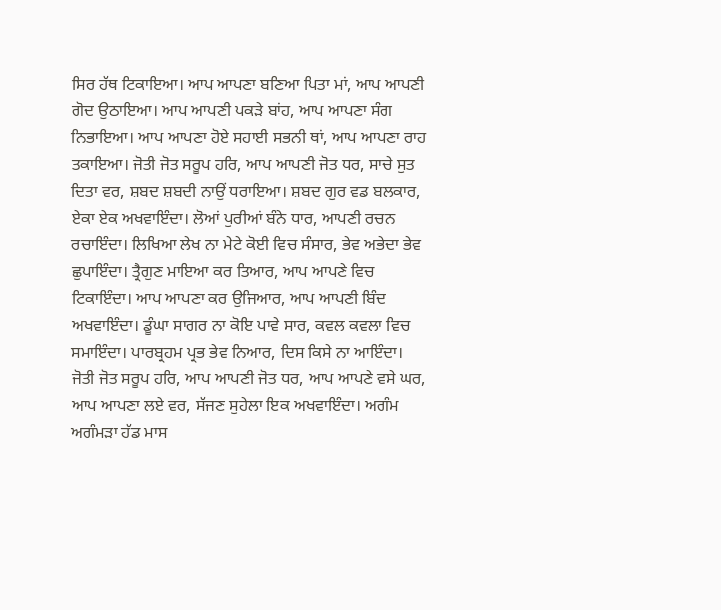ਸਿਰ ਹੱਥ ਟਿਕਾਇਆ। ਆਪ ਆਪਣਾ ਬਣਿਆ ਪਿਤਾ ਮਾਂ, ਆਪ ਆਪਣੀ ਗੋਦ ਉਠਾਇਆ। ਆਪ ਆਪਣੀ ਪਕੜੇ ਬਾਂਹ, ਆਪ ਆਪਣਾ ਸੰਗ ਨਿਭਾਇਆ। ਆਪ ਆਪਣਾ ਹੋਏ ਸਹਾਈ ਸਭਨੀ ਥਾਂ, ਆਪ ਆਪਣਾ ਰਾਹ ਤਕਾਇਆ। ਜੋਤੀ ਜੋਤ ਸਰੂਪ ਹਰਿ, ਆਪ ਆਪਣੀ ਜੋਤ ਧਰ, ਸਾਚੇ ਸੁਤ ਦਿਤਾ ਵਰ, ਸ਼ਬਦ ਸ਼ਬਦੀ ਨਾਉਂ ਧਰਾਇਆ। ਸ਼ਬਦ ਗੁਰ ਵਡ ਬਲਕਾਰ, ਏਕਾ ਏਕ ਅਖਵਾਇੰਦਾ। ਲੋਆਂ ਪੁਰੀਆਂ ਬੰਨੇ ਧਾਰ, ਆਪਣੀ ਰਚਨ ਰਚਾਇੰਦਾ। ਲਿਖਿਆ ਲੇਖ ਨਾ ਮੇਟੇ ਕੋਈ ਵਿਚ ਸੰਸਾਰ, ਭੇਵ ਅਭੇਦਾ ਭੇਵ ਛੁਪਾਇੰਦਾ। ਤ੍ਰੈਗੁਣ ਮਾਇਆ ਕਰ ਤਿਆਰ, ਆਪ ਆਪਣੇ ਵਿਚ ਟਿਕਾਇੰਦਾ। ਆਪ ਆਪਣਾ ਕਰ ਉਜਿਆਰ, ਆਪ ਆਪਣੀ ਬਿੰਦ ਅਖਵਾਇੰਦਾ। ਡੂੰਘਾ ਸਾਗਰ ਨਾ ਕੋਇ ਪਾਵੇ ਸਾਰ, ਕਵਲ ਕਵਲਾ ਵਿਚ ਸਮਾਇੰਦਾ। ਪਾਰਬ੍ਰਹਮ ਪ੍ਰਭ ਭੇਵ ਨਿਆਰ, ਦਿਸ ਕਿਸੇ ਨਾ ਆਇੰਦਾ। ਜੋਤੀ ਜੋਤ ਸਰੂਪ ਹਰਿ, ਆਪ ਆਪਣੀ ਜੋਤ ਧਰ, ਆਪ ਆਪਣੇ ਵਸੇ ਘਰ, ਆਪ ਆਪਣਾ ਲਏ ਵਰ, ਸੱਜਣ ਸੁਹੇਲਾ ਇਕ ਅਖਵਾਇੰਦਾ। ਅਗੰਮ ਅਗੰਮੜਾ ਹੱਡ ਮਾਸ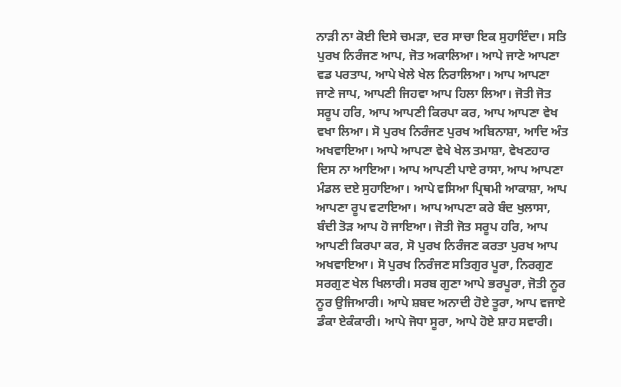ਨਾੜੀ ਨਾ ਕੋਈ ਦਿਸੇ ਚਮੜਾ, ਦਰ ਸਾਚਾ ਇਕ ਸੁਹਾਇੰਦਾ। ਸਤਿ ਪੁਰਖ ਨਿਰੰਜਣ ਆਪ, ਜੋਤ ਅਕਾਲਿਆ। ਆਪੇ ਜਾਣੇ ਆਪਣਾ ਵਡ ਪਰਤਾਪ, ਆਪੇ ਖੇਲੇ ਖੇਲ ਨਿਰਾਲਿਆ। ਆਪ ਆਪਣਾ ਜਾਣੇ ਜਾਪ, ਆਪਣੀ ਜਿਹਵਾ ਆਪ ਹਿਲਾ ਲਿਆ। ਜੋਤੀ ਜੋਤ ਸਰੂਪ ਹਰਿ, ਆਪ ਆਪਣੀ ਕਿਰਪਾ ਕਰ, ਆਪ ਆਪਣਾ ਵੇਖ ਵਖਾ ਲਿਆ। ਸੋ ਪੁਰਖ ਨਿਰੰਜਣ ਪੁਰਖ ਅਬਿਨਾਸ਼ਾ, ਆਦਿ ਅੰਤ ਅਖਵਾਇਆ। ਆਪੇ ਆਪਣਾ ਵੇਖੇ ਖੇਲ ਤਮਾਸ਼ਾ, ਵੇਖਣਹਾਰ ਦਿਸ ਨਾ ਆਇਆ। ਆਪ ਆਪਣੀ ਪਾਏ ਰਾਸਾ, ਆਪ ਆਪਣਾ ਮੰਡਲ ਦਏ ਸੁਹਾਇਆ। ਆਪੇ ਵਸਿਆ ਪ੍ਰਿਥਮੀ ਆਕਾਸ਼ਾ, ਆਪ ਆਪਣਾ ਰੂਪ ਵਟਾਇਆ। ਆਪ ਆਪਣਾ ਕਰੇ ਬੰਦ ਖੁਲਾਸਾ, ਬੰਦੀ ਤੋੜ ਆਪ ਹੋ ਜਾਇਆ। ਜੋਤੀ ਜੋਤ ਸਰੂਪ ਹਰਿ, ਆਪ ਆਪਣੀ ਕਿਰਪਾ ਕਰ, ਸੋ ਪੁਰਖ ਨਿਰੰਜਣ ਕਰਤਾ ਪੁਰਖ ਆਪ ਅਖਵਾਇਆ। ਸੋ ਪੁਰਖ ਨਿਰੰਜਣ ਸਤਿਗੁਰ ਪੂਰਾ, ਨਿਰਗੁਣ ਸਰਗੁਣ ਖੇਲ ਖਿਲਾਰੀ। ਸਰਬ ਗੁਣਾ ਆਪੇ ਭਰਪੂਰਾ, ਜੋਤੀ ਨੂਰ ਨੂਰ ਉਜਿਆਰੀ। ਆਪੇ ਸ਼ਬਦ ਅਨਾਦੀ ਹੋਏ ਤੂਰਾ, ਆਪ ਵਜਾਏ ਡੰਕਾ ਏਕੰਕਾਰੀ। ਆਪੇ ਜੋਧਾ ਸੂਰਾ, ਆਪੇ ਹੋਏ ਸ਼ਾਹ ਸਵਾਰੀ।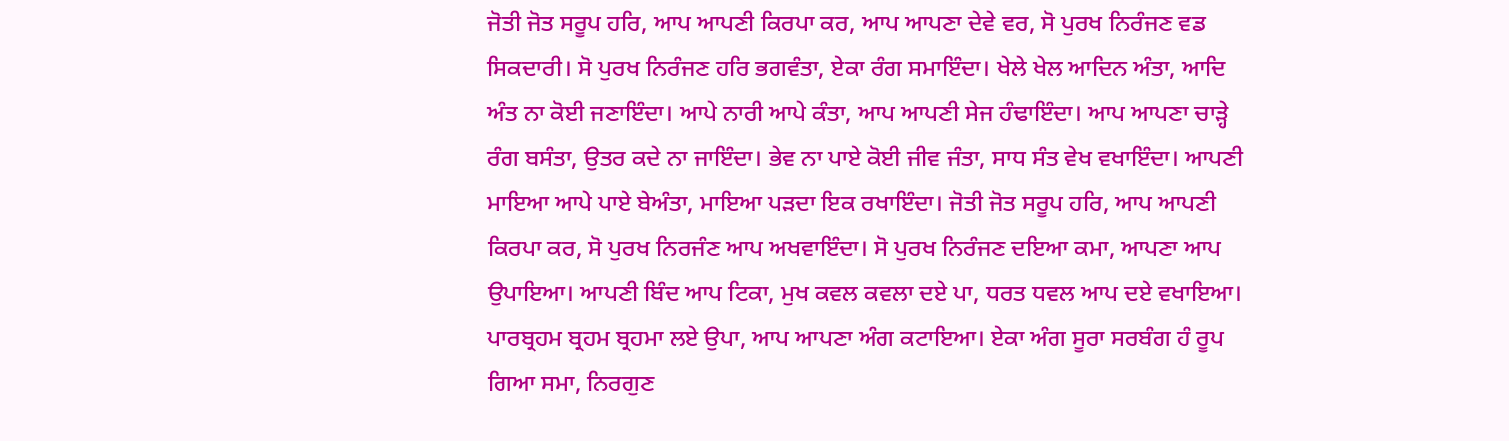ਜੋਤੀ ਜੋਤ ਸਰੂਪ ਹਰਿ, ਆਪ ਆਪਣੀ ਕਿਰਪਾ ਕਰ, ਆਪ ਆਪਣਾ ਦੇਵੇ ਵਰ, ਸੋ ਪੁਰਖ ਨਿਰੰਜਣ ਵਡ ਸਿਕਦਾਰੀ। ਸੋ ਪੁਰਖ ਨਿਰੰਜਣ ਹਰਿ ਭਗਵੰਤਾ, ਏਕਾ ਰੰਗ ਸਮਾਇੰਦਾ। ਖੇਲੇ ਖੇਲ ਆਦਿਨ ਅੰਤਾ, ਆਦਿ ਅੰਤ ਨਾ ਕੋਈ ਜਣਾਇੰਦਾ। ਆਪੇ ਨਾਰੀ ਆਪੇ ਕੰਤਾ, ਆਪ ਆਪਣੀ ਸੇਜ ਹੰਢਾਇੰਦਾ। ਆਪ ਆਪਣਾ ਚਾੜ੍ਹੇ ਰੰਗ ਬਸੰਤਾ, ਉਤਰ ਕਦੇ ਨਾ ਜਾਇੰਦਾ। ਭੇਵ ਨਾ ਪਾਏ ਕੋਈ ਜੀਵ ਜੰਤਾ, ਸਾਧ ਸੰਤ ਵੇਖ ਵਖਾਇੰਦਾ। ਆਪਣੀ ਮਾਇਆ ਆਪੇ ਪਾਏ ਬੇਅੰਤਾ, ਮਾਇਆ ਪੜਦਾ ਇਕ ਰਖਾਇੰਦਾ। ਜੋਤੀ ਜੋਤ ਸਰੂਪ ਹਰਿ, ਆਪ ਆਪਣੀ ਕਿਰਪਾ ਕਰ, ਸੋ ਪੁਰਖ ਨਿਰਜੰਣ ਆਪ ਅਖਵਾਇੰਦਾ। ਸੋ ਪੁਰਖ ਨਿਰੰਜਣ ਦਇਆ ਕਮਾ, ਆਪਣਾ ਆਪ ਉਪਾਇਆ। ਆਪਣੀ ਬਿੰਦ ਆਪ ਟਿਕਾ, ਮੁਖ ਕਵਲ ਕਵਲਾ ਦਏ ਪਾ, ਧਰਤ ਧਵਲ ਆਪ ਦਏ ਵਖਾਇਆ। ਪਾਰਬ੍ਰਹਮ ਬ੍ਰਹਮ ਬ੍ਰਹਮਾ ਲਏ ਉਪਾ, ਆਪ ਆਪਣਾ ਅੰਗ ਕਟਾਇਆ। ਏਕਾ ਅੰਗ ਸੂਰਾ ਸਰਬੰਗ ਹੰ ਰੂਪ ਗਿਆ ਸਮਾ, ਨਿਰਗੁਣ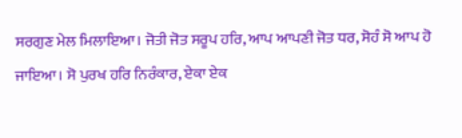ਸਰਗੁਣ ਮੇਲ ਮਿਲਾਇਆ। ਜੋਤੀ ਜੋਤ ਸਰੂਪ ਹਰਿ, ਆਪ ਆਪਣੀ ਜੋਤ ਧਰ, ਸੋਹੰ ਸੋ ਆਪ ਹੋ ਜਾਇਆ। ਸੋ ਪੁਰਖ ਹਰਿ ਨਿਰੰਕਾਰ, ਏਕਾ ਏਕ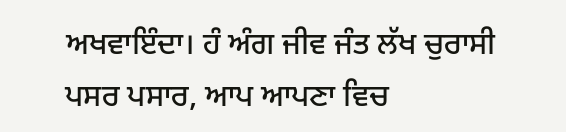ਅਖਵਾਇੰਦਾ। ਹੰ ਅੰਗ ਜੀਵ ਜੰਤ ਲੱਖ ਚੁਰਾਸੀ ਪਸਰ ਪਸਾਰ, ਆਪ ਆਪਣਾ ਵਿਚ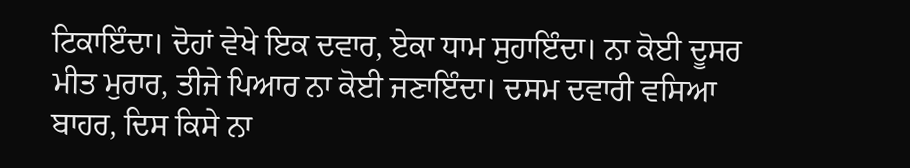ਟਿਕਾਇੰਦਾ। ਦੋਹਾਂ ਵੇਖੇ ਇਕ ਦਵਾਰ, ਏਕਾ ਧਾਮ ਸੁਹਾਇੰਦਾ। ਨਾ ਕੋਈ ਦੂਸਰ ਮੀਤ ਮੁਰਾਰ, ਤੀਜੇ ਪਿਆਰ ਨਾ ਕੋਈ ਜਣਾਇੰਦਾ। ਦਸਮ ਦਵਾਰੀ ਵਸਿਆ ਬਾਹਰ, ਦਿਸ ਕਿਸੇ ਨਾ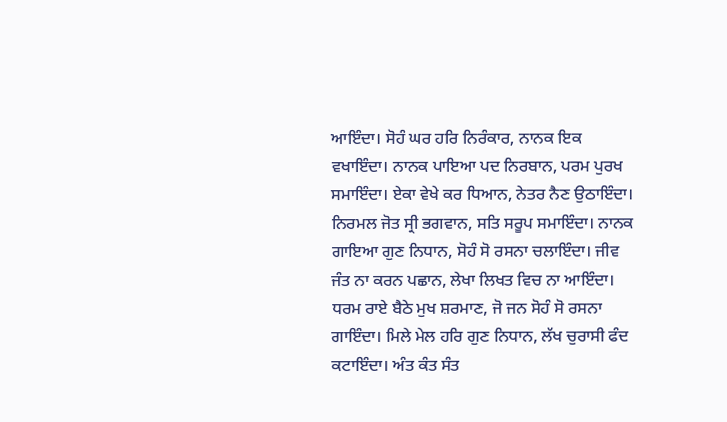ਆਇੰਦਾ। ਸੋਹੰ ਘਰ ਹਰਿ ਨਿਰੰਕਾਰ, ਨਾਨਕ ਇਕ ਵਖਾਇੰਦਾ। ਨਾਨਕ ਪਾਇਆ ਪਦ ਨਿਰਬਾਨ, ਪਰਮ ਪੁਰਖ ਸਮਾਇੰਦਾ। ਏਕਾ ਵੇਖੇ ਕਰ ਧਿਆਨ, ਨੇਤਰ ਨੈਣ ਉਠਾਇੰਦਾ। ਨਿਰਮਲ ਜੋਤ ਸ੍ਰੀ ਭਗਵਾਨ, ਸਤਿ ਸਰੂਪ ਸਮਾਇੰਦਾ। ਨਾਨਕ ਗਾਇਆ ਗੁਣ ਨਿਧਾਨ, ਸੋਹੰ ਸੋ ਰਸਨਾ ਚਲਾਇੰਦਾ। ਜੀਵ ਜੰਤ ਨਾ ਕਰਨ ਪਛਾਨ, ਲੇਖਾ ਲਿਖਤ ਵਿਚ ਨਾ ਆਇੰਦਾ। ਧਰਮ ਰਾਏ ਬੈਠੇ ਮੁਖ ਸ਼ਰਮਾਣ, ਜੋ ਜਨ ਸੋਹੰ ਸੋ ਰਸਨਾ ਗਾਇੰਦਾ। ਮਿਲੇ ਮੇਲ ਹਰਿ ਗੁਣ ਨਿਧਾਨ, ਲੱਖ ਚੁਰਾਸੀ ਫੰਦ ਕਟਾਇੰਦਾ। ਅੰਤ ਕੰਤ ਸੰਤ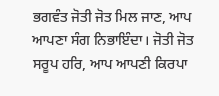ਭਗਵੰਤ ਜੋਤੀ ਜੋਤ ਮਿਲ ਜਾਣ, ਆਪ ਆਪਣਾ ਸੰਗ ਨਿਭਾਇੰਦਾ। ਜੋਤੀ ਜੋਤ ਸਰੂਪ ਹਰਿ, ਆਪ ਆਪਣੀ ਕਿਰਪਾ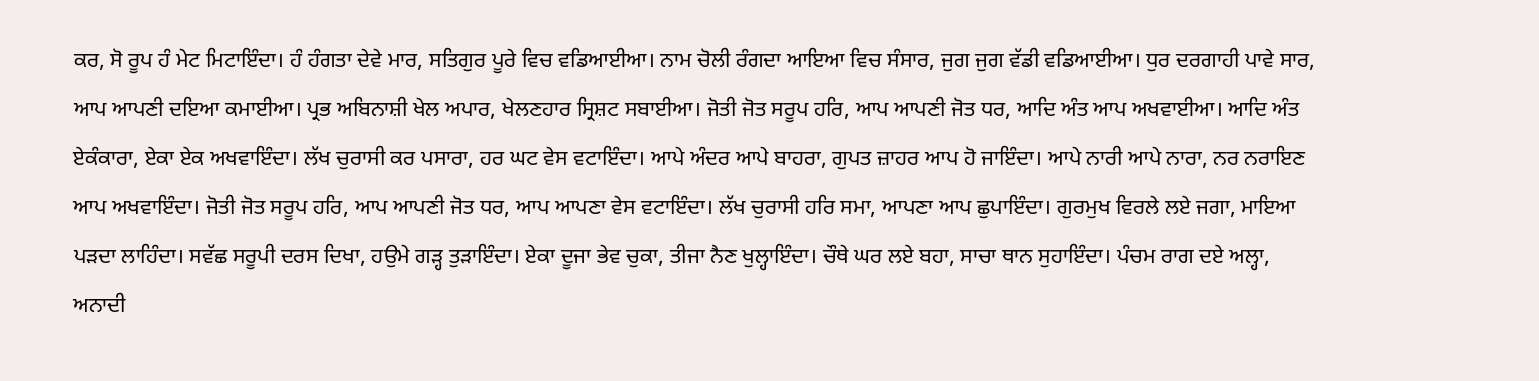ਕਰ, ਸੋ ਰੂਪ ਹੰ ਮੇਟ ਮਿਟਾਇੰਦਾ। ਹੰ ਹੰਗਤਾ ਦੇਵੇ ਮਾਰ, ਸਤਿਗੁਰ ਪੂਰੇ ਵਿਚ ਵਡਿਆਈਆ। ਨਾਮ ਚੋਲੀ ਰੰਗਦਾ ਆਇਆ ਵਿਚ ਸੰਸਾਰ, ਜੁਗ ਜੁਗ ਵੱਡੀ ਵਡਿਆਈਆ। ਧੁਰ ਦਰਗਾਹੀ ਪਾਵੇ ਸਾਰ, ਆਪ ਆਪਣੀ ਦਇਆ ਕਮਾਈਆ। ਪ੍ਰਭ ਅਬਿਨਾਸ਼ੀ ਖੇਲ ਅਪਾਰ, ਖੇਲਣਹਾਰ ਸ੍ਰਿਸ਼ਟ ਸਬਾਈਆ। ਜੋਤੀ ਜੋਤ ਸਰੂਪ ਹਰਿ, ਆਪ ਆਪਣੀ ਜੋਤ ਧਰ, ਆਦਿ ਅੰਤ ਆਪ ਅਖਵਾਈਆ। ਆਦਿ ਅੰਤ ਏਕੰਕਾਰਾ, ਏਕਾ ਏਕ ਅਖਵਾਇੰਦਾ। ਲੱਖ ਚੁਰਾਸੀ ਕਰ ਪਸਾਰਾ, ਹਰ ਘਟ ਵੇਸ ਵਟਾਇੰਦਾ। ਆਪੇ ਅੰਦਰ ਆਪੇ ਬਾਹਰਾ, ਗੁਪਤ ਜ਼ਾਹਰ ਆਪ ਹੋ ਜਾਇੰਦਾ। ਆਪੇ ਨਾਰੀ ਆਪੇ ਨਾਰਾ, ਨਰ ਨਰਾਇਣ ਆਪ ਅਖਵਾਇੰਦਾ। ਜੋਤੀ ਜੋਤ ਸਰੂਪ ਹਰਿ, ਆਪ ਆਪਣੀ ਜੋਤ ਧਰ, ਆਪ ਆਪਣਾ ਵੇਸ ਵਟਾਇੰਦਾ। ਲੱਖ ਚੁਰਾਸੀ ਹਰਿ ਸਮਾ, ਆਪਣਾ ਆਪ ਛੁਪਾਇੰਦਾ। ਗੁਰਮੁਖ ਵਿਰਲੇ ਲਏ ਜਗਾ, ਮਾਇਆ ਪੜਦਾ ਲਾਹਿੰਦਾ। ਸਵੱਛ ਸਰੂਪੀ ਦਰਸ ਦਿਖਾ, ਹਉਮੇ ਗੜ੍ਹ ਤੁੜਾਇੰਦਾ। ਏਕਾ ਦੂਜਾ ਭੇਵ ਚੁਕਾ, ਤੀਜਾ ਨੈਣ ਖੁਲ੍ਹਾਇੰਦਾ। ਚੌਥੇ ਘਰ ਲਏ ਬਹਾ, ਸਾਚਾ ਥਾਨ ਸੁਹਾਇੰਦਾ। ਪੰਚਮ ਰਾਗ ਦਏ ਅਲ੍ਹਾ, ਅਨਾਦੀ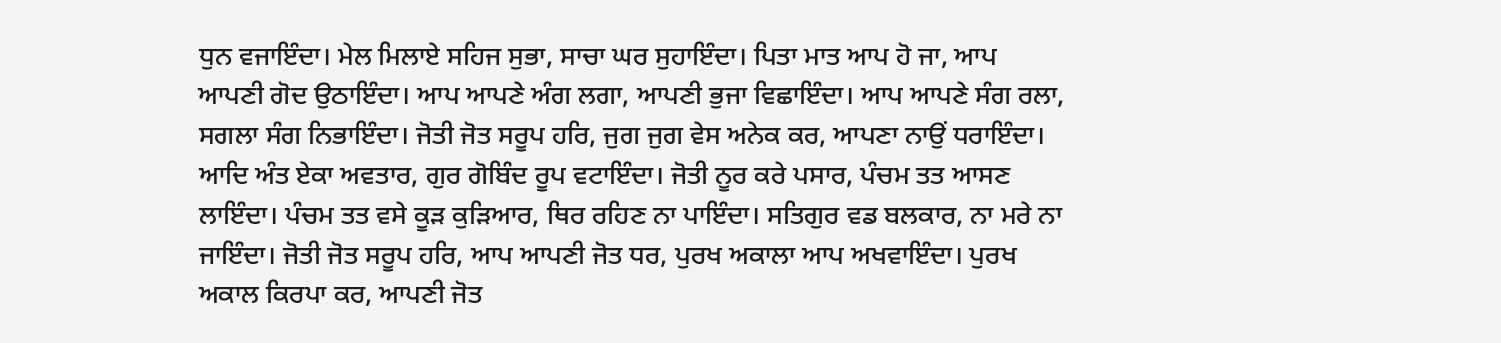ਧੁਨ ਵਜਾਇੰਦਾ। ਮੇਲ ਮਿਲਾਏ ਸਹਿਜ ਸੁਭਾ, ਸਾਚਾ ਘਰ ਸੁਹਾਇੰਦਾ। ਪਿਤਾ ਮਾਤ ਆਪ ਹੋ ਜਾ, ਆਪ ਆਪਣੀ ਗੋਦ ਉਠਾਇੰਦਾ। ਆਪ ਆਪਣੇ ਅੰਗ ਲਗਾ, ਆਪਣੀ ਭੁਜਾ ਵਿਛਾਇੰਦਾ। ਆਪ ਆਪਣੇ ਸੰਗ ਰਲਾ, ਸਗਲਾ ਸੰਗ ਨਿਭਾਇੰਦਾ। ਜੋਤੀ ਜੋਤ ਸਰੂਪ ਹਰਿ, ਜੁਗ ਜੁਗ ਵੇਸ ਅਨੇਕ ਕਰ, ਆਪਣਾ ਨਾਉਂ ਧਰਾਇੰਦਾ। ਆਦਿ ਅੰਤ ਏਕਾ ਅਵਤਾਰ, ਗੁਰ ਗੋਬਿੰਦ ਰੂਪ ਵਟਾਇੰਦਾ। ਜੋਤੀ ਨੂਰ ਕਰੇ ਪਸਾਰ, ਪੰਚਮ ਤਤ ਆਸਣ ਲਾਇੰਦਾ। ਪੰਚਮ ਤਤ ਵਸੇ ਕੂੜ ਕੁੜਿਆਰ, ਥਿਰ ਰਹਿਣ ਨਾ ਪਾਇੰਦਾ। ਸਤਿਗੁਰ ਵਡ ਬਲਕਾਰ, ਨਾ ਮਰੇ ਨਾ ਜਾਇੰਦਾ। ਜੋਤੀ ਜੋਤ ਸਰੂਪ ਹਰਿ, ਆਪ ਆਪਣੀ ਜੋਤ ਧਰ, ਪੁਰਖ ਅਕਾਲਾ ਆਪ ਅਖਵਾਇੰਦਾ। ਪੁਰਖ ਅਕਾਲ ਕਿਰਪਾ ਕਰ, ਆਪਣੀ ਜੋਤ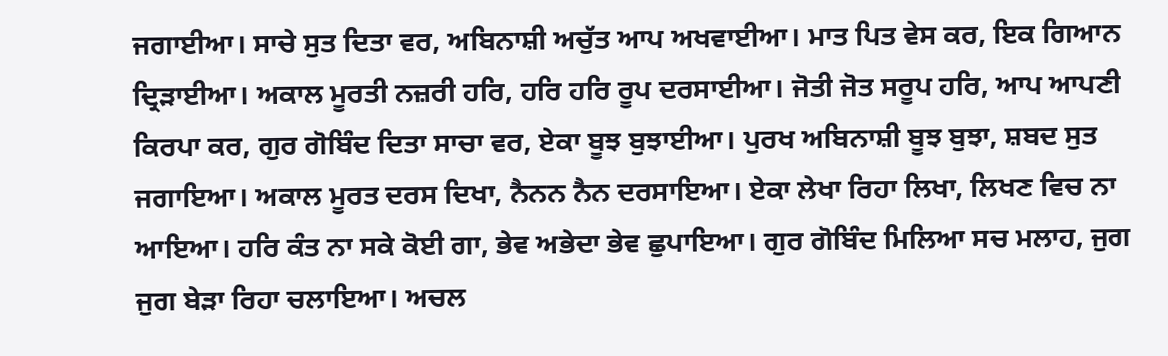ਜਗਾਈਆ। ਸਾਚੇ ਸੁਤ ਦਿਤਾ ਵਰ, ਅਬਿਨਾਸ਼ੀ ਅਚੁੱਤ ਆਪ ਅਖਵਾਈਆ। ਮਾਤ ਪਿਤ ਵੇਸ ਕਰ, ਇਕ ਗਿਆਨ ਦ੍ਰਿੜਾਈਆ। ਅਕਾਲ ਮੂਰਤੀ ਨਜ਼ਰੀ ਹਰਿ, ਹਰਿ ਹਰਿ ਰੂਪ ਦਰਸਾਈਆ। ਜੋਤੀ ਜੋਤ ਸਰੂਪ ਹਰਿ, ਆਪ ਆਪਣੀ ਕਿਰਪਾ ਕਰ, ਗੁਰ ਗੋਬਿੰਦ ਦਿਤਾ ਸਾਚਾ ਵਰ, ਏਕਾ ਬੂਝ ਬੁਝਾਈਆ। ਪੁਰਖ ਅਬਿਨਾਸ਼ੀ ਬੂਝ ਬੁਝਾ, ਸ਼ਬਦ ਸੁਤ ਜਗਾਇਆ। ਅਕਾਲ ਮੂਰਤ ਦਰਸ ਦਿਖਾ, ਨੈਨਨ ਨੈਨ ਦਰਸਾਇਆ। ਏਕਾ ਲੇਖਾ ਰਿਹਾ ਲਿਖਾ, ਲਿਖਣ ਵਿਚ ਨਾ ਆਇਆ। ਹਰਿ ਕੰਤ ਨਾ ਸਕੇ ਕੋਈ ਗਾ, ਭੇਵ ਅਭੇਦਾ ਭੇਵ ਛੁਪਾਇਆ। ਗੁਰ ਗੋਬਿੰਦ ਮਿਲਿਆ ਸਚ ਮਲਾਹ, ਜੁਗ ਜੁਗ ਬੇੜਾ ਰਿਹਾ ਚਲਾਇਆ। ਅਚਲ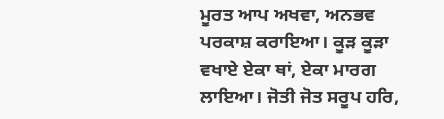ਮੂਰਤ ਆਪ ਅਖਵਾ, ਅਨਭਵ ਪਰਕਾਸ਼ ਕਰਾਇਆ। ਕੂੜ ਕੂੜਾ ਵਖਾਏ ਏਕਾ ਥਾਂ, ਏਕਾ ਮਾਰਗ ਲਾਇਆ। ਜੋਤੀ ਜੋਤ ਸਰੂਪ ਹਰਿ,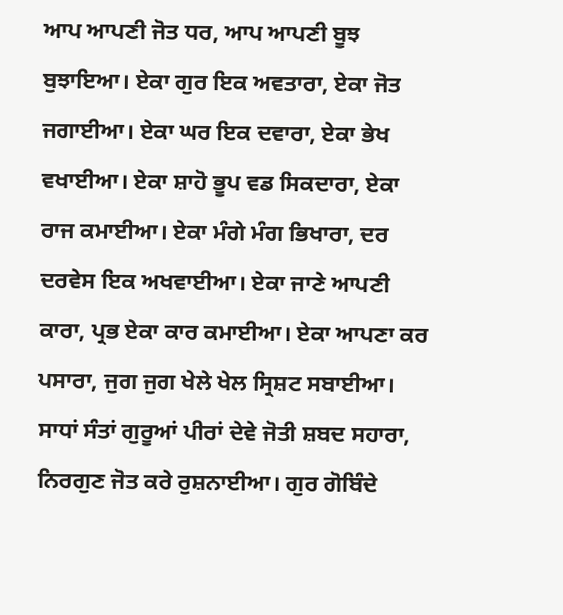ਆਪ ਆਪਣੀ ਜੋਤ ਧਰ, ਆਪ ਆਪਣੀ ਬੂਝ ਬੁਝਾਇਆ। ਏਕਾ ਗੁਰ ਇਕ ਅਵਤਾਰਾ, ਏਕਾ ਜੋਤ ਜਗਾਈਆ। ਏਕਾ ਘਰ ਇਕ ਦਵਾਰਾ, ਏਕਾ ਭੇਖ ਵਖਾਈਆ। ਏਕਾ ਸ਼ਾਹੋ ਭੂਪ ਵਡ ਸਿਕਦਾਰਾ, ਏਕਾ ਰਾਜ ਕਮਾਈਆ। ਏਕਾ ਮੰਗੇ ਮੰਗ ਭਿਖਾਰਾ, ਦਰ ਦਰਵੇਸ ਇਕ ਅਖਵਾਈਆ। ਏਕਾ ਜਾਣੇ ਆਪਣੀ ਕਾਰਾ, ਪ੍ਰਭ ਏਕਾ ਕਾਰ ਕਮਾਈਆ। ਏਕਾ ਆਪਣਾ ਕਰ ਪਸਾਰਾ, ਜੁਗ ਜੁਗ ਖੇਲੇ ਖੇਲ ਸ੍ਰਿਸ਼ਟ ਸਬਾਈਆ। ਸਾਧਾਂ ਸੰਤਾਂ ਗੁਰੂਆਂ ਪੀਰਾਂ ਦੇਵੇ ਜੋਤੀ ਸ਼ਬਦ ਸਹਾਰਾ, ਨਿਰਗੁਣ ਜੋਤ ਕਰੇ ਰੁਸ਼ਨਾਈਆ। ਗੁਰ ਗੋਬਿੰਦੇ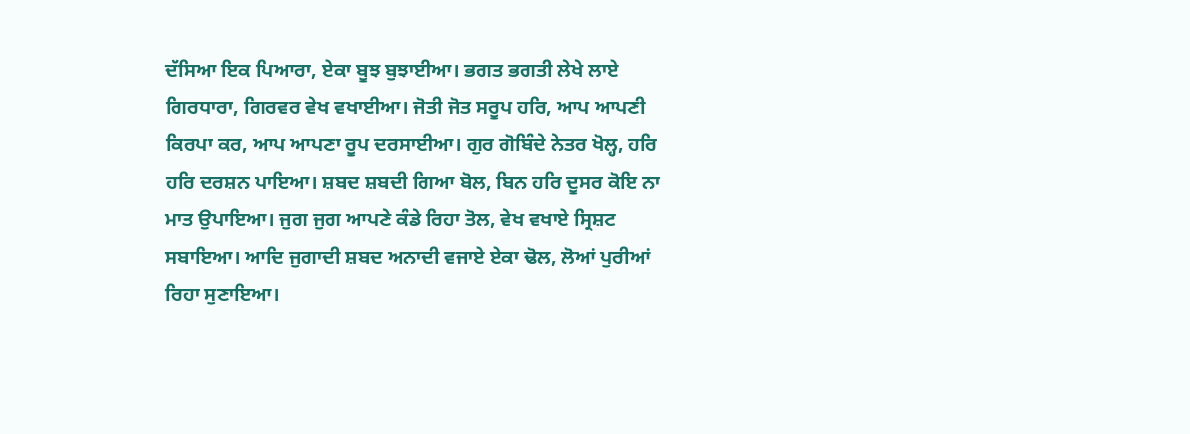ਦੱਸਿਆ ਇਕ ਪਿਆਰਾ, ਏਕਾ ਬੂਝ ਬੁਝਾਈਆ। ਭਗਤ ਭਗਤੀ ਲੇਖੇ ਲਾਏ ਗਿਰਧਾਰਾ, ਗਿਰਵਰ ਵੇਖ ਵਖਾਈਆ। ਜੋਤੀ ਜੋਤ ਸਰੂਪ ਹਰਿ, ਆਪ ਆਪਣੀ ਕਿਰਪਾ ਕਰ, ਆਪ ਆਪਣਾ ਰੂਪ ਦਰਸਾਈਆ। ਗੁਰ ਗੋਬਿੰਦੇ ਨੇਤਰ ਖੋਲ੍ਹ, ਹਰਿ ਹਰਿ ਦਰਸ਼ਨ ਪਾਇਆ। ਸ਼ਬਦ ਸ਼ਬਦੀ ਗਿਆ ਬੋਲ, ਬਿਨ ਹਰਿ ਦੂਸਰ ਕੋਇ ਨਾ ਮਾਤ ਉਪਾਇਆ। ਜੁਗ ਜੁਗ ਆਪਣੇ ਕੰਡੇ ਰਿਹਾ ਤੋਲ, ਵੇਖ ਵਖਾਏ ਸ੍ਰਿਸ਼ਟ ਸਬਾਇਆ। ਆਦਿ ਜੁਗਾਦੀ ਸ਼ਬਦ ਅਨਾਦੀ ਵਜਾਏ ਏਕਾ ਢੋਲ, ਲੋਆਂ ਪੁਰੀਆਂ ਰਿਹਾ ਸੁਣਾਇਆ।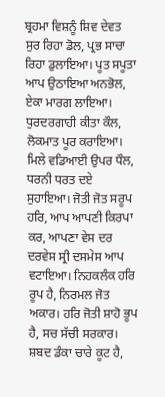ਬ੍ਰਹਮਾ ਵਿਸ਼ਨੂੰ ਸ਼ਿਵ ਦੇਵਤ ਸੁਰ ਰਿਹਾ ਡੋਲ, ਪ੍ਰਭ ਸਾਚਾ ਰਿਹਾ ਡੁਲਾਇਆ। ਪੂਤ ਸਪੂਤਾ ਆਪ ਉਠਾਇਆ ਅਨਭੋਲ, ਏਕਾ ਮਾਰਗ ਲਾਇਆ। ਧੁਰਦਰਗਾਹੀ ਕੀਤਾ ਕੌਲ, ਲੋਕਮਾਤ ਪੂਰ ਕਰਾਇਆ। ਮਿਲੇ ਵਡਿਆਈ ਉਪਰ ਧੌਲ, ਧਰਨੀ ਧਰਤ ਦਏ ਸੁਹਾਇਆ। ਜੋਤੀ ਜੋਤ ਸਰੂਪ ਹਰਿ, ਆਪ ਆਪਣੀ ਕਿਰਪਾ ਕਰ, ਆਪਣਾ ਵੇਸ ਦਰ ਦਰਵੇਸ ਸ੍ਰੀ ਦਸਮੇਸ ਆਪ ਵਟਾਇਆ। ਨਿਹਕਲੰਕ ਹਰਿ ਰੂਪ ਹੈ, ਨਿਰਮਲ ਜੋਤ ਅਕਾਰ। ਹਰਿ ਜੋਤੀ ਸ਼ਾਹੋ ਭੂਪ ਹੈ, ਸਚ ਸੱਚੀ ਸਰਕਾਰ। ਸ਼ਬਦ ਡੰਕਾ ਚਾਰੇ ਕੂਟ ਹੈ,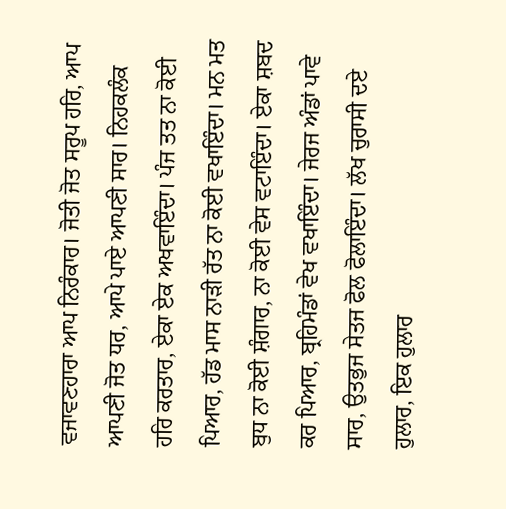ਵਜਾਵਣਹਾਰਾ ਆਪ ਨਿਰੰਕਾਰ। ਜੋਤੀ ਜੋਤ ਸਰੂਪ ਹਰਿ, ਆਪ ਆਪਣੀ ਜੋਤ ਧਰ, ਆਪੇ ਪਾਏ ਆਪਣੀ ਸਾਰ। ਨਿਹਕਲੰਕ ਹਰਿ ਕਰਤਾਰ, ਏਕਾ ਏਕ ਅਖਵਾਇੰਦਾ। ਪੰਜ ਤਤ ਨਾ ਕੋਈ ਪਿਆਰ, ਹੱਡ ਮਾਸ ਨਾੜੀ ਰੱਤ ਨਾ ਕੋਈ ਵਖਾਇੰਦਾ। ਮਨ ਮਤ ਬੁਧ ਨਾ ਕੋਈ ਸ਼ੰਗਾਰ, ਨਾ ਕੋਈ ਵੇਸ ਵਟਾਇੰਦਾ। ਏਕਾ ਸ਼ਬਦ ਕਰ ਪਿਆਰ, ਬ੍ਰਹਿਮੰਡਾਂ ਵੇਖ ਵਖਾਇੰਦਾ। ਜੇਰਜ ਅੰਡਾਂ ਪਾਵੇ ਸਾਰ, ਉਤਭੁਜ ਸੇਤਜ ਫੋਲ ਫੋਲਾਇੰਦਾ। ਲੱਖ ਚੁਰਾਸੀ ਦਏ ਹੁਲਾਰ, ਇਕ ਹੁਲਾਰ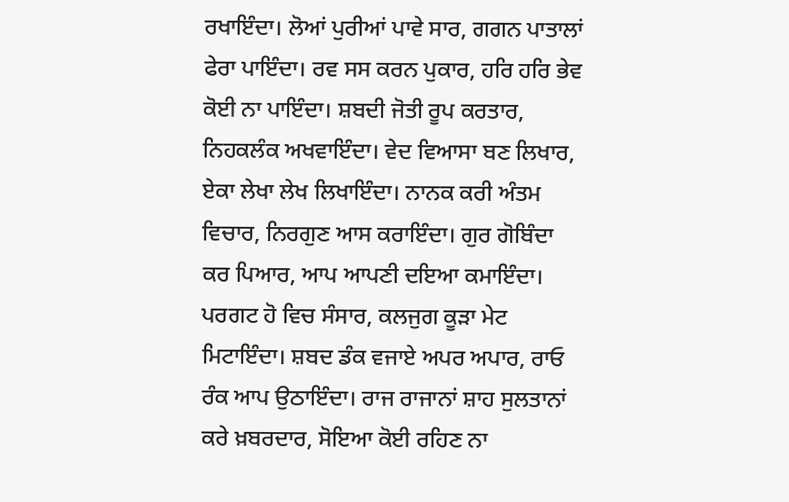ਰਖਾਇੰਦਾ। ਲੋਆਂ ਪੁਰੀਆਂ ਪਾਵੇ ਸਾਰ, ਗਗਨ ਪਾਤਾਲਾਂ ਫੇਰਾ ਪਾਇੰਦਾ। ਰਵ ਸਸ ਕਰਨ ਪੁਕਾਰ, ਹਰਿ ਹਰਿ ਭੇਵ ਕੋਈ ਨਾ ਪਾਇੰਦਾ। ਸ਼ਬਦੀ ਜੋਤੀ ਰੂਪ ਕਰਤਾਰ, ਨਿਹਕਲੰਕ ਅਖਵਾਇੰਦਾ। ਵੇਦ ਵਿਆਸਾ ਬਣ ਲਿਖਾਰ, ਏਕਾ ਲੇਖਾ ਲੇਖ ਲਿਖਾਇੰਦਾ। ਨਾਨਕ ਕਰੀ ਅੰਤਮ ਵਿਚਾਰ, ਨਿਰਗੁਣ ਆਸ ਕਰਾਇੰਦਾ। ਗੁਰ ਗੋਬਿੰਦਾ ਕਰ ਪਿਆਰ, ਆਪ ਆਪਣੀ ਦਇਆ ਕਮਾਇੰਦਾ। ਪਰਗਟ ਹੋ ਵਿਚ ਸੰਸਾਰ, ਕਲਜੁਗ ਕੂੜਾ ਮੇਟ ਮਿਟਾਇੰਦਾ। ਸ਼ਬਦ ਡੰਕ ਵਜਾਏ ਅਪਰ ਅਪਾਰ, ਰਾਓ ਰੰਕ ਆਪ ਉਠਾਇੰਦਾ। ਰਾਜ ਰਾਜਾਨਾਂ ਸ਼ਾਹ ਸੁਲਤਾਨਾਂ ਕਰੇ ਖ਼ਬਰਦਾਰ, ਸੋਇਆ ਕੋਈ ਰਹਿਣ ਨਾ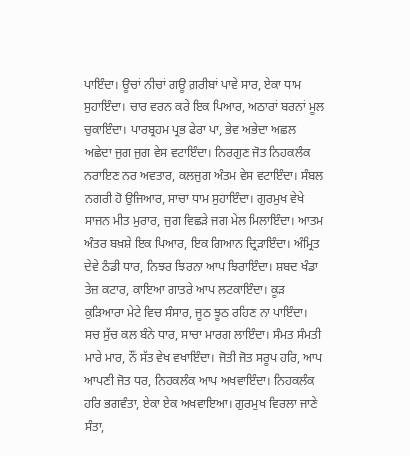ਪਾਇੰਦਾ। ਊਚਾਂ ਨੀਚਾਂ ਗਊ ਗ਼ਰੀਬਾਂ ਪਾਵੇ ਸਾਰ, ਏਕਾ ਧਾਮ ਸੁਹਾਇੰਦਾ। ਚਾਰ ਵਰਨ ਕਰੇ ਇਕ ਪਿਆਰ, ਅਠਾਰਾਂ ਬਰਨਾਂ ਮੂਲ ਚੁਕਾਇੰਦਾ। ਪਾਰਬ੍ਰਹਮ ਪ੍ਰਭ ਫੇਰਾ ਪਾ, ਭੇਵ ਅਭੇਦਾ ਅਛਲ ਅਛੇਦਾ ਜੁਗ ਜੁਗ ਵੇਸ ਵਟਾਇੰਦਾ। ਨਿਰਗੁਣ ਜੋਤ ਨਿਹਕਲੰਕ ਨਰਾਇਣ ਨਰ ਅਵਤਾਰ, ਕਲਜੁਗ ਅੰਤਮ ਵੇਸ ਵਟਾਇੰਦਾ। ਸੰਬਲ ਨਗਰੀ ਹੋ ਉਜਿਆਰ, ਸਾਚਾ ਧਾਮ ਸੁਹਾਇੰਦਾ। ਗੁਰਮੁਖ ਵੇਖੇ ਸਾਜਨ ਮੀਤ ਮੁਰਾਰ, ਜੁਗ ਵਿਛੜੇ ਜਗ ਮੇਲ ਮਿਲਾਇੰਦਾ। ਆਤਮ ਅੰਤਰ ਬਖ਼ਸ਼ੇ ਇਕ ਪਿਆਰ, ਇਕ ਗਿਆਨ ਦ੍ਰਿੜਾਇੰਦਾ। ਅੰਮ੍ਰਿਤ ਦੇਵੇ ਠੰਡੀ ਧਾਰ, ਨਿਝਰ ਝਿਰਨਾ ਆਪ ਝਿਰਾਇੰਦਾ। ਸ਼ਬਦ ਖੰਡਾ ਤੇਜ਼ ਕਟਾਰ, ਕਾਇਆ ਗਾਤਰੇ ਆਪ ਲਟਕਾਇੰਦਾ। ਕੂੜ ਕੁੜਿਆਰਾ ਮੇਟੇ ਵਿਚ ਸੰਸਾਰ, ਜੂਠ ਝੂਠ ਰਹਿਣ ਨਾ ਪਾਇੰਦਾ। ਸਚ ਸੁੱਚ ਕਲ ਬੰਨੇ ਧਾਰ, ਸਾਚਾ ਮਾਰਗ ਲਾਇੰਦਾ। ਸੰਮਤ ਸੰਮਤੀ ਮਾਰੇ ਮਾਰ, ਨੌਂ ਸੱਤ ਵੇਖ ਵਖਾਇੰਦਾ। ਜੋਤੀ ਜੋਤ ਸਰੂਪ ਹਰਿ, ਆਪ ਆਪਣੀ ਜੋਤ ਧਰ, ਨਿਹਕਲੰਕ ਆਪ ਅਖਵਾਇੰਦਾ। ਨਿਹਕਲੰਕ ਹਰਿ ਭਗਵੰਤਾ, ਏਕਾ ਏਕ ਅਖਵਾਇਆ। ਗੁਰਮੁਖ ਵਿਰਲਾ ਜਾਣੇ ਸੰਤਾ,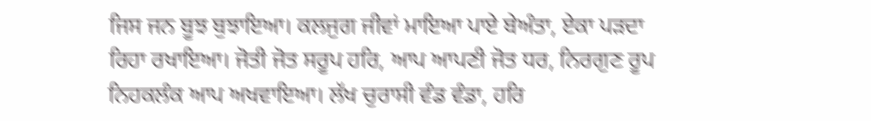ਜਿਸ ਜਨ ਬੂਝ ਬੁਝਾਇਆ। ਕਲਜੁਗ ਜੀਵਾਂ ਮਾਇਆ ਪਾਏ ਬੇਅੰਤਾ, ਏਕਾ ਪੜਦਾ ਰਿਹਾ ਰਖਾਇਆ। ਜੋਤੀ ਜੋਤ ਸਰੂਪ ਹਰਿ, ਆਪ ਆਪਣੀ ਜੋਤ ਧਰ, ਨਿਰਗੁਣ ਰੂਪ ਨਿਹਕਲੰਕ ਆਪ ਅਖਵਾਇਆ। ਲੱਖ ਚੁਰਾਸੀ ਵੰਡ ਵੰਡਾ, ਹਰਿ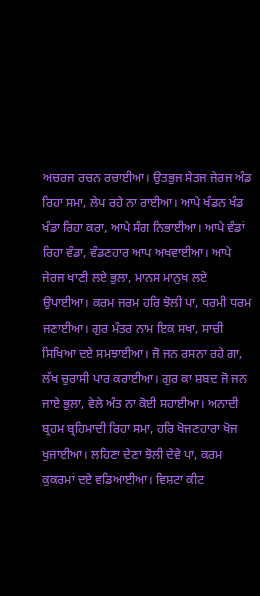ਅਚਰਜ ਰਚਨ ਰਚਾਈਆ। ਉਤਭੁਜ ਸੇਤਜ ਜੇਰਜ ਅੰਡ ਰਿਹਾ ਸਮਾ, ਲੇਪ ਰਹੇ ਨਾ ਰਾਈਆ। ਆਪੇ ਖੰਡਨ ਖੰਡ ਖੰਡਾ ਰਿਹਾ ਕਰਾ, ਆਪੇ ਸੰਗ ਨਿਭਾਈਆ। ਆਪੇ ਵੰਡਾਂ ਰਿਹਾ ਵੰਡਾ, ਵੰਡਣਹਾਰ ਆਪ ਅਖਵਾਈਆ। ਆਪੇ ਜੇਰਜ ਖਾਣੀ ਲਏ ਭੁਲਾ, ਮਾਨਸ ਮਾਨੁਖ ਲਏ ਉਪਾਈਆ। ਕਰਮ ਜਰਮ ਹਰਿ ਝੋਲੀ ਪਾ, ਧਰਮੀ ਧਰਮ ਜਣਾਈਆ। ਗੁਰ ਮੰਤਰ ਨਾਮ ਇਕ ਸਖਾ, ਸਾਚੀ ਸਿਖਿਆ ਦਏ ਸਮਝਾਈਆ। ਜੋ ਜਨ ਰਸਨਾ ਰਹੇ ਗਾ, ਲੱਖ ਚੁਰਾਸੀ ਪਾਰ ਕਰਾਈਆ। ਗੁਰ ਕਾ ਸ਼ਬਦ ਜੋ ਜਨ ਜਾਏ ਭੁਲਾ, ਵੇਲੇ ਅੰਤ ਨਾ ਕੋਈ ਸਹਾਈਆ। ਅਨਾਦੀ ਬ੍ਰਹਮ ਬ੍ਰਹਿਮਾਦੀ ਰਿਹਾ ਸਮਾ, ਹਰਿ ਖੋਜਣਹਾਰਾ ਖੋਜ ਖੁਜਾਈਆ। ਲਹਿਣਾ ਦੇਣਾ ਝੋਲੀ ਦੇਵੇ ਪਾ, ਕਰਮ ਕੁਕਰਮਾਂ ਦਏ ਵਡਿਆਈਆ। ਵਿਸ਼ਟਾ ਕੀਟ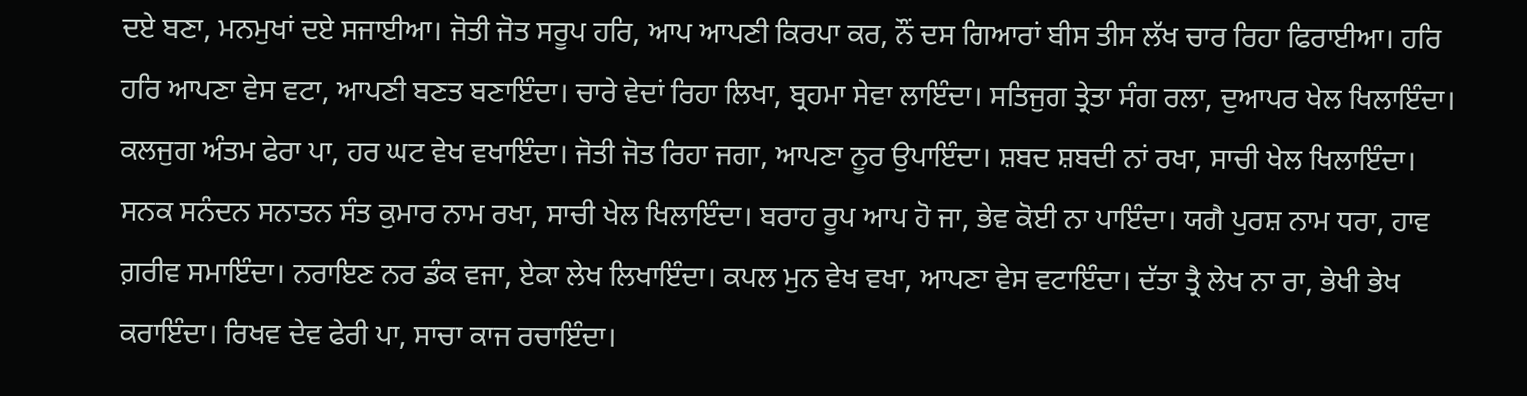ਦਏ ਬਣਾ, ਮਨਮੁਖਾਂ ਦਏ ਸਜਾਈਆ। ਜੋਤੀ ਜੋਤ ਸਰੂਪ ਹਰਿ, ਆਪ ਆਪਣੀ ਕਿਰਪਾ ਕਰ, ਨੌਂ ਦਸ ਗਿਆਰਾਂ ਬੀਸ ਤੀਸ ਲੱਖ ਚਾਰ ਰਿਹਾ ਫਿਰਾਈਆ। ਹਰਿ ਹਰਿ ਆਪਣਾ ਵੇਸ ਵਟਾ, ਆਪਣੀ ਬਣਤ ਬਣਾਇੰਦਾ। ਚਾਰੇ ਵੇਦਾਂ ਰਿਹਾ ਲਿਖਾ, ਬ੍ਰਹਮਾ ਸੇਵਾ ਲਾਇੰਦਾ। ਸਤਿਜੁਗ ਤ੍ਰੇਤਾ ਸੰਗ ਰਲਾ, ਦੁਆਪਰ ਖੇਲ ਖਿਲਾਇੰਦਾ। ਕਲਜੁਗ ਅੰਤਮ ਫੇਰਾ ਪਾ, ਹਰ ਘਟ ਵੇਖ ਵਖਾਇੰਦਾ। ਜੋਤੀ ਜੋਤ ਰਿਹਾ ਜਗਾ, ਆਪਣਾ ਨੂਰ ਉਪਾਇੰਦਾ। ਸ਼ਬਦ ਸ਼ਬਦੀ ਨਾਂ ਰਖਾ, ਸਾਚੀ ਖੇਲ ਖਿਲਾਇੰਦਾ। ਸਨਕ ਸਨੰਦਨ ਸਨਾਤਨ ਸੰਤ ਕੁਮਾਰ ਨਾਮ ਰਖਾ, ਸਾਚੀ ਖੇਲ ਖਿਲਾਇੰਦਾ। ਬਰਾਹ ਰੂਪ ਆਪ ਹੋ ਜਾ, ਭੇਵ ਕੋਈ ਨਾ ਪਾਇੰਦਾ। ਯਗੈ ਪੁਰਸ਼ ਨਾਮ ਧਰਾ, ਹਾਵ ਗ਼ਰੀਵ ਸਮਾਇੰਦਾ। ਨਰਾਇਣ ਨਰ ਡੰਕ ਵਜਾ, ਏਕਾ ਲੇਖ ਲਿਖਾਇੰਦਾ। ਕਪਲ ਮੁਨ ਵੇਖ ਵਖਾ, ਆਪਣਾ ਵੇਸ ਵਟਾਇੰਦਾ। ਦੱਤਾ ਤ੍ਰੈ ਲੇਖ ਨਾ ਰਾ, ਭੇਖੀ ਭੇਖ ਕਰਾਇੰਦਾ। ਰਿਖਵ ਦੇਵ ਫੇਰੀ ਪਾ, ਸਾਚਾ ਕਾਜ ਰਚਾਇੰਦਾ।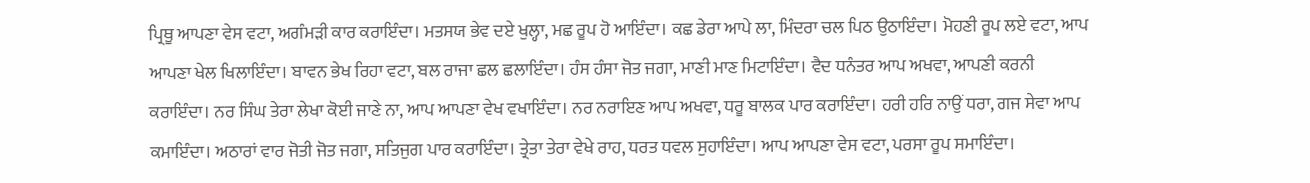ਪ੍ਰਿਥੂ ਆਪਣਾ ਵੇਸ ਵਟਾ, ਅਗੰਮੜੀ ਕਾਰ ਕਰਾਇੰਦਾ। ਮਤਸਯ ਭੇਵ ਦਏ ਖੁਲ੍ਹਾ, ਮਛ ਰੂਪ ਹੋ ਆਇੰਦਾ। ਕਛ ਡੇਰਾ ਆਪੇ ਲਾ, ਮਿੰਦਰਾ ਚਲ ਪਿਠ ਉਠਾਇੰਦਾ। ਮੋਹਣੀ ਰੂਪ ਲਏ ਵਟਾ, ਆਪ ਆਪਣਾ ਖੇਲ ਖਿਲਾਇੰਦਾ। ਬਾਵਨ ਭੇਖ ਰਿਹਾ ਵਟਾ, ਬਲ ਰਾਜਾ ਛਲ ਛਲਾਇੰਦਾ। ਹੰਸ ਹੰਸਾ ਜੋਤ ਜਗਾ, ਮਾਣੀ ਮਾਣ ਮਿਟਾਇੰਦਾ। ਵੈਦ ਧਨੰਤਰ ਆਪ ਅਖਵਾ, ਆਪਣੀ ਕਰਨੀ ਕਰਾਇੰਦਾ। ਨਰ ਸਿੰਘ ਤੇਰਾ ਲੇਖਾ ਕੋਈ ਜਾਣੇ ਨਾ, ਆਪ ਆਪਣਾ ਵੇਖ ਵਖਾਇੰਦਾ। ਨਰ ਨਰਾਇਣ ਆਪ ਅਖਵਾ, ਧਰੂ ਬਾਲਕ ਪਾਰ ਕਰਾਇੰਦਾ। ਹਰੀ ਹਰਿ ਨਾਉਂ ਧਰਾ, ਗਜ ਸੇਵਾ ਆਪ ਕਮਾਇੰਦਾ। ਅਠਾਰਾਂ ਵਾਰ ਜੋਤੀ ਜੋਤ ਜਗਾ, ਸਤਿਜੁਗ ਪਾਰ ਕਰਾਇੰਦਾ। ਤ੍ਰੇਤਾ ਤੇਰਾ ਵੇਖੇ ਰਾਹ, ਧਰਤ ਧਵਲ ਸੁਹਾਇੰਦਾ। ਆਪ ਆਪਣਾ ਵੇਸ ਵਟਾ, ਪਰਸਾ ਰੂਪ ਸਮਾਇੰਦਾ।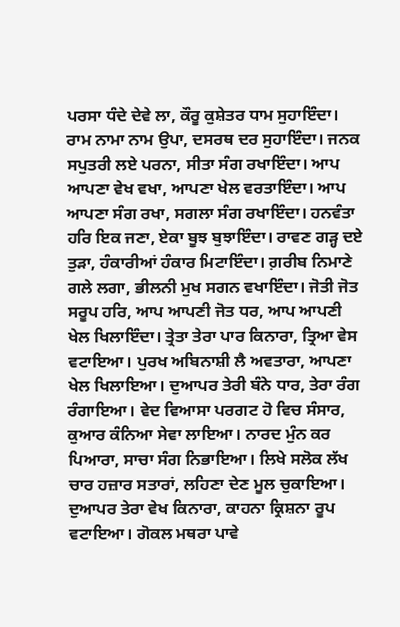ਪਰਸਾ ਧੰਦੇ ਦੇਵੇ ਲਾ, ਕੌਰੂ ਕੁਸ਼ੇਤਰ ਧਾਮ ਸੁਹਾਇੰਦਾ। ਰਾਮ ਨਾਮਾ ਨਾਮ ਉਪਾ, ਦਸਰਥ ਦਰ ਸੁਹਾਇੰਦਾ। ਜਨਕ ਸਪੁਤਰੀ ਲਏ ਪਰਨਾ, ਸੀਤਾ ਸੰਗ ਰਖਾਇੰਦਾ। ਆਪ ਆਪਣਾ ਵੇਖ ਵਖਾ, ਆਪਣਾ ਖੇਲ ਵਰਤਾਇੰਦਾ। ਆਪ ਆਪਣਾ ਸੰਗ ਰਖਾ, ਸਗਲਾ ਸੰਗ ਰਖਾਇੰਦਾ। ਹਨਵੰਤਾ ਹਰਿ ਇਕ ਜਣਾ, ਏਕਾ ਬੂਝ ਬੁਝਾਇੰਦਾ। ਰਾਵਣ ਗੜ੍ਹ ਦਏ ਤੁੜਾ, ਹੰਕਾਰੀਆਂ ਹੰਕਾਰ ਮਿਟਾਇੰਦਾ। ਗ਼ਰੀਬ ਨਿਮਾਣੇ ਗਲੇ ਲਗਾ, ਭੀਲਨੀ ਮੁਖ ਸਗਨ ਵਖਾਇੰਦਾ। ਜੋਤੀ ਜੋਤ ਸਰੂਪ ਹਰਿ, ਆਪ ਆਪਣੀ ਜੋਤ ਧਰ, ਆਪ ਆਪਣੀ ਖੇਲ ਖਿਲਾਇੰਦਾ। ਤ੍ਰੇਤਾ ਤੇਰਾ ਪਾਰ ਕਿਨਾਰਾ, ਤ੍ਰਿਆ ਵੇਸ ਵਟਾਇਆ। ਪੁਰਖ ਅਬਿਨਾਸ਼ੀ ਲੈ ਅਵਤਾਰਾ, ਆਪਣਾ ਖੇਲ ਖਿਲਾਇਆ। ਦੁਆਪਰ ਤੇਰੀ ਬੰਨੇ ਧਾਰ, ਤੇਰਾ ਰੰਗ ਰੰਗਾਇਆ। ਵੇਦ ਵਿਆਸਾ ਪਰਗਟ ਹੋ ਵਿਚ ਸੰਸਾਰ, ਕੁਆਰ ਕੰਨਿਆ ਸੇਵਾ ਲਾਇਆ। ਨਾਰਦ ਮੁੰਨ ਕਰ ਪਿਆਰਾ, ਸਾਚਾ ਸੰਗ ਨਿਭਾਇਆ। ਲਿਖੇ ਸਲੋਕ ਲੱਖ ਚਾਰ ਹਜ਼ਾਰ ਸਤਾਰਾਂ, ਲਹਿਣਾ ਦੇਣ ਮੂਲ ਚੁਕਾਇਆ। ਦੁਆਪਰ ਤੇਰਾ ਵੇਖ ਕਿਨਾਰਾ, ਕਾਹਨਾ ਕ੍ਰਿਸ਼ਨਾ ਰੂਪ ਵਟਾਇਆ। ਗੋਕਲ ਮਥਰਾ ਪਾਵੇ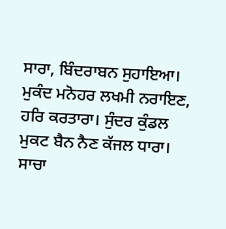ਸਾਰਾ, ਬਿੰਦਰਾਬਨ ਸੁਹਾਇਆ। ਮੁਕੰਦ ਮਨੋਹਰ ਲਖਮੀ ਨਰਾਇਣ, ਹਰਿ ਕਰਤਾਰਾ। ਸੁੰਦਰ ਕੁੰਡਲ ਮੁਕਟ ਬੈਨ ਨੈਣ ਕੱਜਲ ਧਾਰਾ। ਸਾਚਾ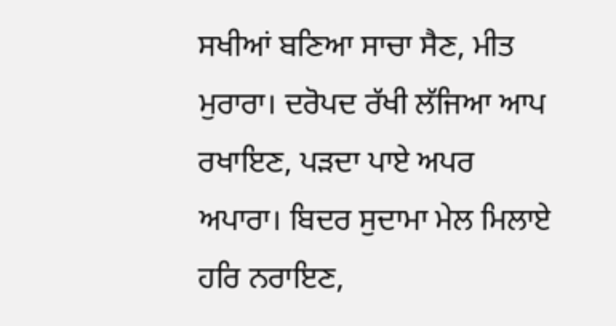ਸਖੀਆਂ ਬਣਿਆ ਸਾਚਾ ਸੈਣ, ਮੀਤ ਮੁਰਾਰਾ। ਦਰੋਪਦ ਰੱਖੀ ਲੱਜਿਆ ਆਪ ਰਖਾਇਣ, ਪੜਦਾ ਪਾਏ ਅਪਰ ਅਪਾਰਾ। ਬਿਦਰ ਸੁਦਾਮਾ ਮੇਲ ਮਿਲਾਏ ਹਰਿ ਨਰਾਇਣ,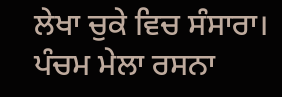ਲੇਖਾ ਚੁਕੇ ਵਿਚ ਸੰਸਾਰਾ। ਪੰਚਮ ਮੇਲਾ ਰਸਨਾ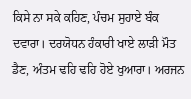ਕਿਸੇ ਨਾ ਸਕੇ ਕਹਿਣ, ਪੰਚਮ ਸੁਹਾਏ ਬੰਕ ਦਵਾਰਾ। ਦਰਯੋਧਨ ਹੰਕਾਰੀ ਖਾਏ ਲਾੜੀ ਮੌਤ ਡੈਣ, ਅੰਤਮ ਢਹਿ ਢਹਿ ਹੋਏ ਖੁਆਰਾ। ਅਰਜਨ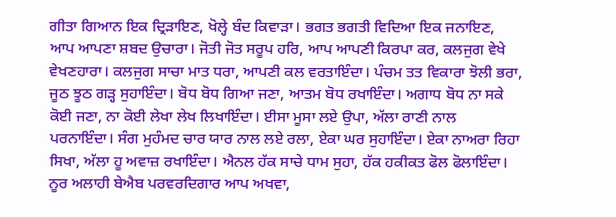ਗੀਤਾ ਗਿਆਨ ਇਕ ਦ੍ਰਿੜਾਇਣ, ਖੋਲ੍ਹੇ ਬੰਦ ਕਿਵਾੜਾ। ਭਗਤ ਭਗਤੀ ਵਿਦਿਆ ਇਕ ਜਨਾਇਣ, ਆਪ ਆਪਣਾ ਸ਼ਬਦ ਉਚਾਰਾ। ਜੋਤੀ ਜੋਤ ਸਰੂਪ ਹਰਿ, ਆਪ ਆਪਣੀ ਕਿਰਪਾ ਕਰ, ਕਲਜੁਗ ਵੇਖੇ ਵੇਖਣਹਾਰਾ। ਕਲਜੁਗ ਸਾਚਾ ਮਾਤ ਧਰਾ, ਆਪਣੀ ਕਲ ਵਰਤਾਇੰਦਾ। ਪੰਚਮ ਤਤ ਵਿਕਾਰਾ ਝੋਲੀ ਭਰਾ, ਜੂਠ ਝੂਠ ਗੜ੍ਹ ਸੁਹਾਇੰਦਾ। ਬੋਧ ਬੋਧ ਗਿਆ ਜਣਾ, ਆਤਮ ਬੋਧ ਰਖਾਇੰਦਾ। ਅਗਾਧ ਬੋਧ ਨਾ ਸਕੇ ਕੋਈ ਜਣਾ, ਨਾ ਕੋਈ ਲੇਖਾ ਲੇਖ ਲਿਖਾਇੰਦਾ। ਈਸਾ ਮੂਸਾ ਲਏ ਉਪਾ, ਅੱਲਾ ਰਾਣੀ ਨਾਲ ਪਰਨਾਇੰਦਾ। ਸੰਗ ਮੁਹੰਮਦ ਚਾਰ ਯਾਰ ਨਾਲ ਲਏ ਰਲਾ, ਏਕਾ ਘਰ ਸੁਹਾਇੰਦਾ। ਏਕਾ ਨਾਅਰਾ ਰਿਹਾ ਸਿਖਾ, ਅੱਲਾ ਹੂ ਅਵਾਜ਼ ਰਖਾਇੰਦਾ। ਐਨਲ ਹੱਕ ਸਾਚੇ ਧਾਮ ਸੁਹਾ, ਹੱਕ ਹਕੀਕਤ ਫੋਲ ਫੋਲਾਇੰਦਾ। ਨੂਰ ਅਲਾਹੀ ਬੇਐਬ ਪਰਵਰਦਿਗਾਰ ਆਪ ਅਖਵਾ,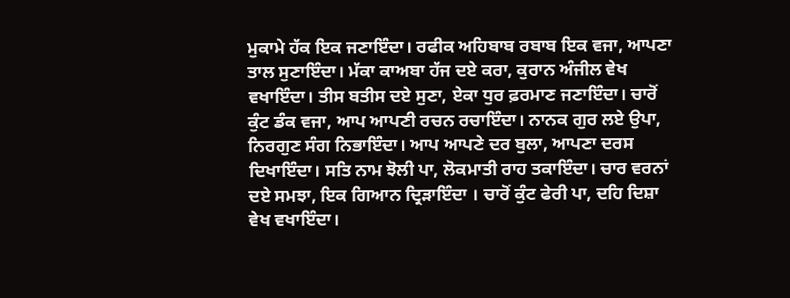ਮੁਕਾਮੇ ਹੱਕ ਇਕ ਜਣਾਇੰਦਾ। ਰਫੀਕ ਅਹਿਬਾਬ ਰਬਾਬ ਇਕ ਵਜਾ, ਆਪਣਾ ਤਾਲ ਸੁਣਾਇੰਦਾ। ਮੱਕਾ ਕਾਅਬਾ ਹੱਜ ਦਏ ਕਰਾ, ਕੁਰਾਨ ਅੰਜੀਲ ਵੇਖ ਵਖਾਇੰਦਾ। ਤੀਸ ਬਤੀਸ ਦਏ ਸੁਣਾ, ਏਕਾ ਧੁਰ ਫ਼ਰਮਾਣ ਜਣਾਇੰਦਾ। ਚਾਰੋਂ ਕੁੰਟ ਡੰਕ ਵਜਾ, ਆਪ ਆਪਣੀ ਰਚਨ ਰਚਾਇੰਦਾ। ਨਾਨਕ ਗੁਰ ਲਏ ਉਪਾ, ਨਿਰਗੁਣ ਸੰਗ ਨਿਭਾਇੰਦਾ। ਆਪ ਆਪਣੇ ਦਰ ਬੁਲਾ, ਆਪਣਾ ਦਰਸ ਦਿਖਾਇੰਦਾ। ਸਤਿ ਨਾਮ ਝੋਲੀ ਪਾ, ਲੋਕਮਾਤੀ ਰਾਹ ਤਕਾਇੰਦਾ। ਚਾਰ ਵਰਨਾਂ ਦਏ ਸਮਝਾ, ਇਕ ਗਿਆਨ ਦ੍ਰਿੜਾਇੰਦਾ । ਚਾਰੋਂ ਕੁੰਟ ਫੇਰੀ ਪਾ, ਦਹਿ ਦਿਸ਼ਾ ਵੇਖ ਵਖਾਇੰਦਾ।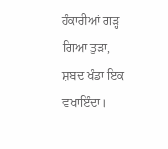ਹੰਕਾਰੀਆਂ ਗੜ੍ਹ ਗਿਆ ਤੁੜਾ, ਸ਼ਬਦ ਖੰਡਾ ਇਕ ਵਖਾਇੰਦਾ।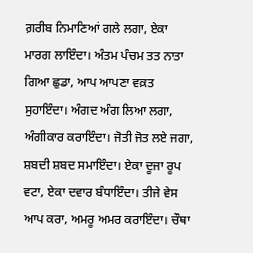ਗ਼ਰੀਬ ਨਿਮਾਣਿਆਂ ਗਲੇ ਲਗਾ, ਏਕਾ ਮਾਰਗ ਲਾਇੰਦਾ। ਅੰਤਮ ਪੰਚਮ ਤਤ ਨਾਤਾ ਗਿਆ ਛੁਡਾ, ਆਪ ਆਪਣਾ ਵਕ਼ਤ ਸੁਹਾਇੰਦਾ। ਅੰਗਦ ਅੰਗ ਲਿਆ ਲਗਾ, ਅੰਗੀਕਾਰ ਕਰਾਇੰਦਾ। ਜੋਤੀ ਜੋਤ ਲਏ ਜਗਾ, ਸ਼ਬਦੀ ਸ਼ਬਦ ਸਮਾਇੰਦਾ। ਏਕਾ ਦੂਜਾ ਰੂਪ ਵਟਾ, ਏਕਾ ਦਵਾਰ ਬੰਧਾਇੰਦਾ। ਤੀਜੇ ਵੇਸ ਆਪ ਕਰਾ, ਅਮਰੂ ਅਮਰ ਕਰਾਇੰਦਾ। ਚੌਥਾ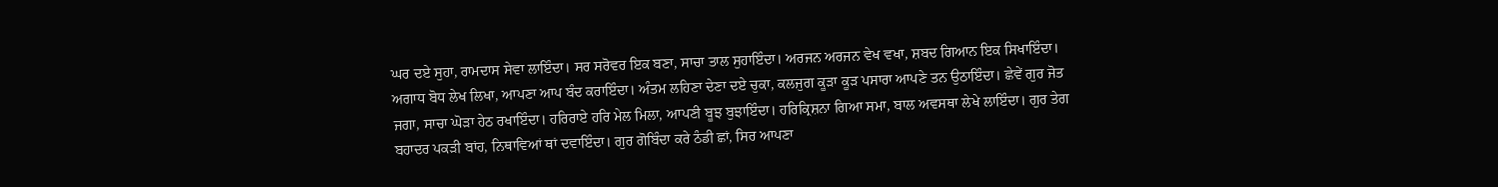ਘਰ ਦਏ ਸੁਹਾ, ਰਾਮਦਾਸ ਸੇਵਾ ਲਾਇੰਦਾ। ਸਰ ਸਰੋਵਰ ਇਕ ਬਣਾ, ਸਾਚਾ ਤਾਲ ਸੁਹਾਇੰਦਾ। ਅਰਜਨ ਅਰਜਨ ਵੇਖ ਵਖਾ, ਸ਼ਬਦ ਗਿਆਨ ਇਕ ਸਿਖਾਇੰਦਾ। ਅਗਾਧ ਬੋਧ ਲੇਖ ਲਿਖਾ, ਆਪਣਾ ਆਪ ਬੰਦ ਕਰਾਇੰਦਾ। ਅੰਤਮ ਲਹਿਣਾ ਦੇਣਾ ਦਏ ਚੁਕਾ, ਕਲਜੁਗ ਕੂੜਾ ਕੂੜ ਪਸਾਰਾ ਆਪਣੇ ਤਨ ਉਠਾਇੰਦਾ। ਛੇਵੇਂ ਗੁਰ ਜੋਤ ਜਗਾ, ਸਾਚਾ ਘੋੜਾ ਹੇਠ ਰਖਾਇੰਦਾ। ਹਰਿਰਾਏ ਹਰਿ ਮੇਲ ਮਿਲਾ, ਆਪਣੀ ਬੂਝ ਬੁਝਾਇੰਦਾ। ਹਰਿਕ੍ਰਿਸ਼ਨਾ ਗਿਆ ਸਮਾ, ਬਾਲ ਅਵਸਥਾ ਲੇਖੇ ਲਾਇੰਦਾ। ਗੁਰ ਤੇਗ ਬਹਾਦਰ ਪਕੜੀ ਬਾਂਹ, ਨਿਥਾਵਿਆਂ ਥਾਂ ਦਵਾਇੰਦਾ। ਗੁਰ ਗੋਬਿੰਦਾ ਕਰੇ ਠੰਡੀ ਛਾਂ, ਸਿਰ ਆਪਣਾ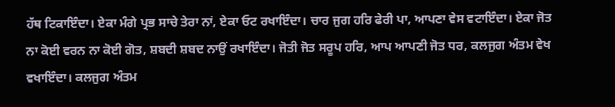ਹੱਥ ਟਿਕਾਇੰਦਾ। ਏਕਾ ਮੰਗੇ ਪ੍ਰਭ ਸਾਚੇ ਤੇਰਾ ਨਾਂ, ਏਕਾ ਓਟ ਰਖਾਇੰਦਾ। ਚਾਰ ਜੁਗ ਹਰਿ ਫੇਰੀ ਪਾ, ਆਪਣਾ ਵੇਸ ਵਟਾਇੰਦਾ। ਏਕਾ ਜੋਤ ਨਾ ਕੋਈ ਵਰਨ ਨਾ ਕੋਈ ਗੋਤ, ਸ਼ਬਦੀ ਸ਼ਬਦ ਨਾਉਂ ਰਖਾਇੰਦਾ। ਜੋਤੀ ਜੋਤ ਸਰੂਪ ਹਰਿ, ਆਪ ਆਪਣੀ ਜੋਤ ਧਰ, ਕਲਜੁਗ ਅੰਤਮ ਵੇਖ ਵਖਾਇੰਦਾ। ਕਲਜੁਗ ਅੰਤਮ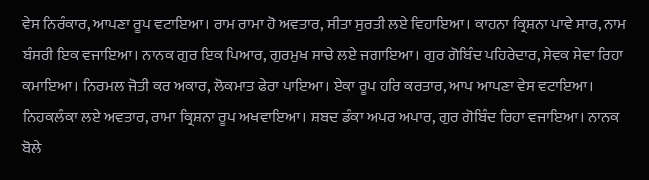ਵੇਸ ਨਿਰੰਕਾਰ, ਆਪਣਾ ਰੂਪ ਵਟਾਇਆ। ਰਾਮ ਰਾਮਾ ਹੋ ਅਵਤਾਰ, ਸੀਤਾ ਸੁਰਤੀ ਲਏ ਵਿਹਾਇਆ। ਕਾਹਨਾ ਕ੍ਰਿਸ਼ਨਾ ਪਾਵੇ ਸਾਰ, ਨਾਮ ਬੰਸਰੀ ਇਕ ਵਜਾਇਆ। ਨਾਨਕ ਗੁਰ ਇਕ ਪਿਆਰ, ਗੁਰਮੁਖ ਸਾਚੇ ਲਏ ਜਗਾਇਆ। ਗੁਰ ਗੋਬਿੰਦ ਪਹਿਰੇਦਾਰ, ਸੇਵਕ ਸੇਵਾ ਰਿਹਾ ਕਮਾਇਆ। ਨਿਰਮਲ ਜੋਤੀ ਕਰ ਅਕਾਰ, ਲੋਕਮਾਤ ਫੇਰਾ ਪਾਇਆ। ਏਕਾ ਰੂਪ ਹਰਿ ਕਰਤਾਰ, ਆਪ ਆਪਣਾ ਵੇਸ ਵਟਾਇਆ। ਨਿਹਕਲੰਕਾ ਲਏ ਅਵਤਾਰ, ਰਾਮਾ ਕ੍ਰਿਸ਼ਨਾ ਰੂਪ ਅਖਵਾਇਆ। ਸ਼ਬਦ ਡੰਕਾ ਅਪਰ ਅਪਾਰ, ਗੁਰ ਗੋਬਿੰਦ ਰਿਹਾ ਵਜਾਇਆ। ਨਾਨਕ ਬੋਲੇ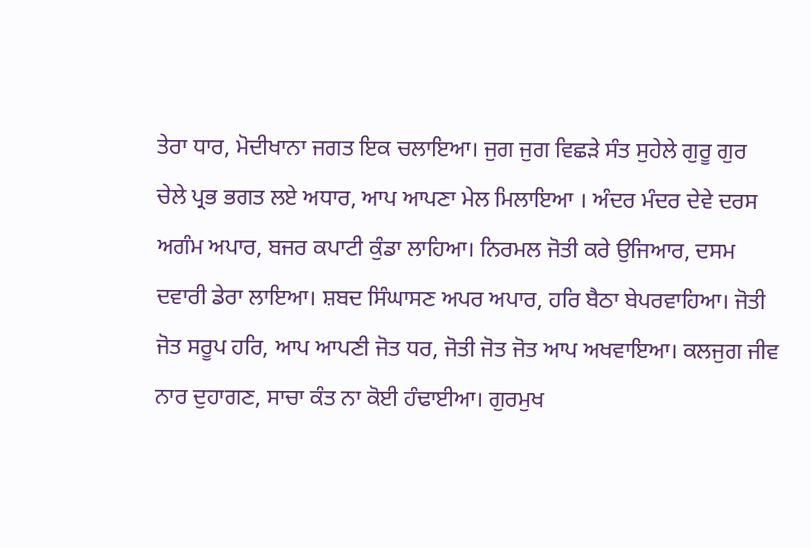ਤੇਰਾ ਧਾਰ, ਮੋਦੀਖਾਨਾ ਜਗਤ ਇਕ ਚਲਾਇਆ। ਜੁਗ ਜੁਗ ਵਿਛੜੇ ਸੰਤ ਸੁਹੇਲੇ ਗੁਰੂ ਗੁਰ ਚੇਲੇ ਪ੍ਰਭ ਭਗਤ ਲਏ ਅਧਾਰ, ਆਪ ਆਪਣਾ ਮੇਲ ਮਿਲਾਇਆ । ਅੰਦਰ ਮੰਦਰ ਦੇਵੇ ਦਰਸ ਅਗੰਮ ਅਪਾਰ, ਬਜਰ ਕਪਾਟੀ ਕੁੰਡਾ ਲਾਹਿਆ। ਨਿਰਮਲ ਜੋਤੀ ਕਰੇ ਉਜਿਆਰ, ਦਸਮ ਦਵਾਰੀ ਡੇਰਾ ਲਾਇਆ। ਸ਼ਬਦ ਸਿੰਘਾਸਣ ਅਪਰ ਅਪਾਰ, ਹਰਿ ਬੈਠਾ ਬੇਪਰਵਾਹਿਆ। ਜੋਤੀ ਜੋਤ ਸਰੂਪ ਹਰਿ, ਆਪ ਆਪਣੀ ਜੋਤ ਧਰ, ਜੋਤੀ ਜੋਤ ਜੋਤ ਆਪ ਅਖਵਾਇਆ। ਕਲਜੁਗ ਜੀਵ ਨਾਰ ਦੁਹਾਗਣ, ਸਾਚਾ ਕੰਤ ਨਾ ਕੋਈ ਹੰਢਾਈਆ। ਗੁਰਮੁਖ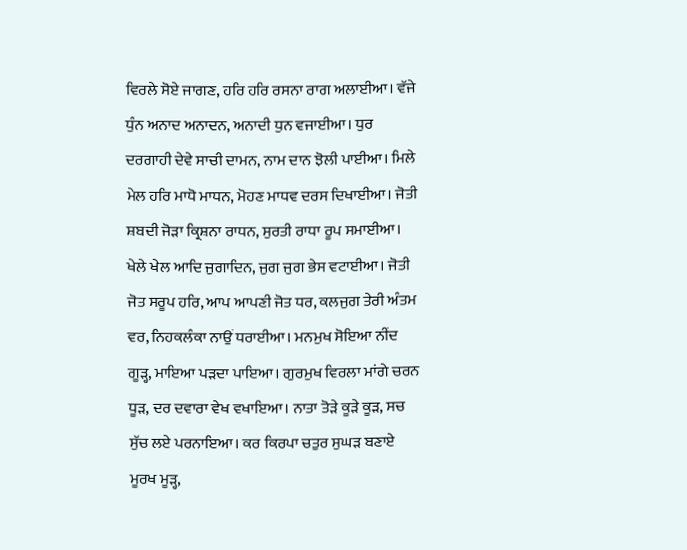ਵਿਰਲੇ ਸੋਏ ਜਾਗਣ, ਹਰਿ ਹਰਿ ਰਸਨਾ ਰਾਗ ਅਲਾਈਆ। ਵੱਜੇ ਧੁੰਨ ਅਨਾਦ ਅਨਾਦਨ, ਅਨਾਦੀ ਧੁਨ ਵਜਾਈਆ। ਧੁਰ ਦਰਗਾਹੀ ਦੇਵੇ ਸਾਚੀ ਦਾਮਨ, ਨਾਮ ਦਾਨ ਝੋਲੀ ਪਾਈਆ। ਮਿਲੇ ਮੇਲ ਹਰਿ ਮਾਧੋ ਮਾਧਨ, ਮੋਹਣ ਮਾਧਵ ਦਰਸ ਦਿਖਾਈਆ। ਜੋਤੀ ਸ਼ਬਦੀ ਜੋੜਾ ਕ੍ਰਿਸ਼ਨਾ ਰਾਧਨ, ਸੁਰਤੀ ਰਾਧਾ ਰੂਪ ਸਮਾਈਆ। ਖੇਲੇ ਖੇਲ ਆਦਿ ਜੁਗਾਦਿਨ, ਜੁਗ ਜੁਗ ਭੇਸ ਵਟਾਈਆ। ਜੋਤੀ ਜੋਤ ਸਰੂਪ ਹਰਿ, ਆਪ ਆਪਣੀ ਜੋਤ ਧਰ, ਕਲਜੁਗ ਤੇਰੀ ਅੰਤਮ ਵਰ, ਨਿਹਕਲੰਕਾ ਨਾਉਂ ਧਰਾਈਆ। ਮਨਮੁਖ ਸੋਇਆ ਨੀਂਦ ਗੂੜ੍ਹ, ਮਾਇਆ ਪੜਦਾ ਪਾਇਆ। ਗੁਰਮੁਖ ਵਿਰਲਾ ਮਾਂਗੇ ਚਰਨ ਧੂੜ, ਦਰ ਦਵਾਰਾ ਵੇਖ ਵਖਾਇਆ। ਨਾਤਾ ਤੋੜੇ ਕੂੜੇ ਕੂੜ, ਸਚ ਸੁੱਚ ਲਏ ਪਰਨਾਇਆ। ਕਰ ਕਿਰਪਾ ਚਤੁਰ ਸੁਘੜ ਬਣਾਏ ਮੂਰਖ ਮੂੜ੍ਹ,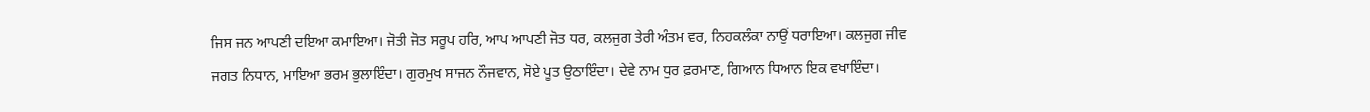ਜਿਸ ਜਨ ਆਪਣੀ ਦਇਆ ਕਮਾਇਆ। ਜੋਤੀ ਜੋਤ ਸਰੂਪ ਹਰਿ, ਆਪ ਆਪਣੀ ਜੋਤ ਧਰ, ਕਲਜੁਗ ਤੇਰੀ ਅੰਤਮ ਵਰ, ਨਿਹਕਲੰਕਾ ਨਾਉਂ ਧਰਾਇਆ। ਕਲਜੁਗ ਜੀਵ ਜਗਤ ਨਿਧਾਨ, ਮਾਇਆ ਭਰਮ ਭੁਲਾਇੰਦਾ। ਗੁਰਮੁਖ ਸਾਜਨ ਨੌਜਵਾਨ, ਸੋਏ ਪੂਤ ਉਠਾਇੰਦਾ। ਦੇਵੇ ਨਾਮ ਧੁਰ ਫ਼ਰਮਾਣ, ਗਿਆਨ ਧਿਆਨ ਇਕ ਵਖਾਇੰਦਾ।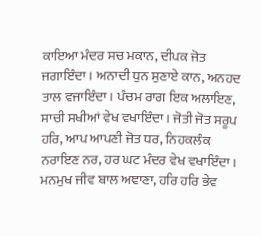ਕਾਇਆ ਮੰਦਰ ਸਚ ਮਕਾਨ, ਦੀਪਕ ਜੋਤ ਜਗਾਇੰਦਾ। ਅਨਾਦੀ ਧੁਨ ਸੁਣਾਏ ਕਾਨ, ਅਨਹਦ ਤਾਲ ਵਜਾਇੰਦਾ। ਪੰਚਮ ਰਾਗ ਇਕ ਅਲਾਇਣ, ਸਾਚੀ ਸਖੀਆਂ ਵੇਖ ਵਖਾਇੰਦਾ। ਜੋਤੀ ਜੋਤ ਸਰੂਪ ਹਰਿ, ਆਪ ਆਪਣੀ ਜੋਤ ਧਰ, ਨਿਹਕਲੰਕ ਨਰਾਇਣ ਨਰ, ਹਰ ਘਟ ਮੰਦਰ ਵੇਖ ਵਖਾਇੰਦਾ। ਮਨਮੁਖ ਜੀਵ ਬਾਲ ਅਞਾਣਾ, ਹਰਿ ਹਰਿ ਭੇਵ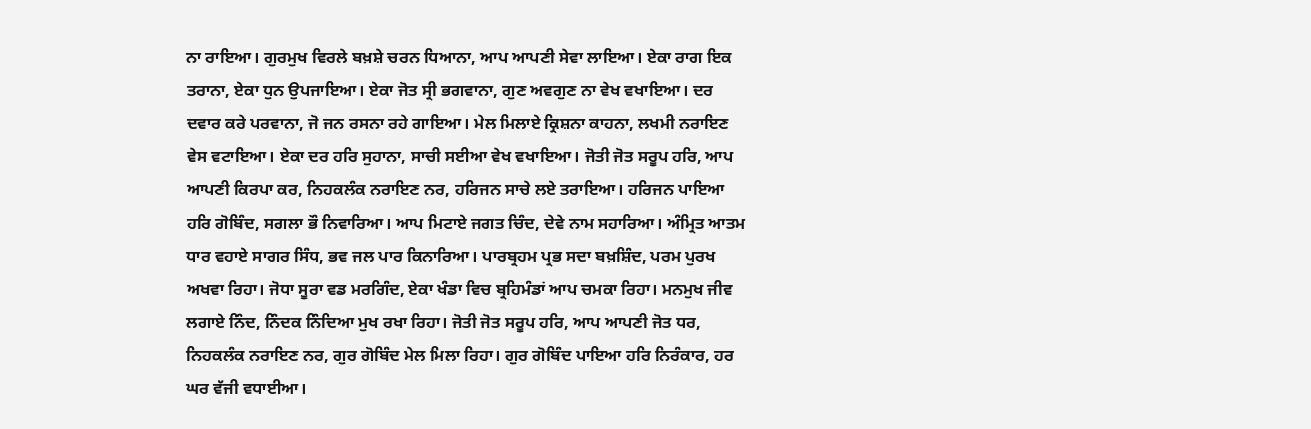ਨਾ ਰਾਇਆ। ਗੁਰਮੁਖ ਵਿਰਲੇ ਬਖ਼ਸ਼ੇ ਚਰਨ ਧਿਆਨਾ, ਆਪ ਆਪਣੀ ਸੇਵਾ ਲਾਇਆ। ਏਕਾ ਰਾਗ ਇਕ ਤਰਾਨਾ, ਏਕਾ ਧੁਨ ਉਪਜਾਇਆ। ਏਕਾ ਜੋਤ ਸ੍ਰੀ ਭਗਵਾਨਾ, ਗੁਣ ਅਵਗੁਣ ਨਾ ਵੇਖ ਵਖਾਇਆ। ਦਰ ਦਵਾਰ ਕਰੇ ਪਰਵਾਨਾ, ਜੋ ਜਨ ਰਸਨਾ ਰਹੇ ਗਾਇਆ। ਮੇਲ ਮਿਲਾਏ ਕ੍ਰਿਸ਼ਨਾ ਕਾਹਨਾ, ਲਖਮੀ ਨਰਾਇਣ ਵੇਸ ਵਟਾਇਆ। ਏਕਾ ਦਰ ਹਰਿ ਸੁਹਾਨਾ, ਸਾਚੀ ਸਈਆ ਵੇਖ ਵਖਾਇਆ। ਜੋਤੀ ਜੋਤ ਸਰੂਪ ਹਰਿ, ਆਪ ਆਪਣੀ ਕਿਰਪਾ ਕਰ, ਨਿਹਕਲੰਕ ਨਰਾਇਣ ਨਰ, ਹਰਿਜਨ ਸਾਚੇ ਲਏ ਤਰਾਇਆ। ਹਰਿਜਨ ਪਾਇਆ ਹਰਿ ਗੋਬਿੰਦ, ਸਗਲਾ ਭੌ ਨਿਵਾਰਿਆ। ਆਪ ਮਿਟਾਏ ਜਗਤ ਚਿੰਦ, ਦੇਵੇ ਨਾਮ ਸਹਾਰਿਆ। ਅੰਮ੍ਰਿਤ ਆਤਮ ਧਾਰ ਵਹਾਏ ਸਾਗਰ ਸਿੰਧ, ਭਵ ਜਲ ਪਾਰ ਕਿਨਾਰਿਆ। ਪਾਰਬ੍ਰਹਮ ਪ੍ਰਭ ਸਦਾ ਬਖ਼ਸ਼ਿੰਦ, ਪਰਮ ਪੁਰਖ ਅਖਵਾ ਰਿਹਾ। ਜੋਧਾ ਸੂਰਾ ਵਡ ਮਰਗਿੰਦ, ਏਕਾ ਖੰਡਾ ਵਿਚ ਬ੍ਰਹਿਮੰਡਾਂ ਆਪ ਚਮਕਾ ਰਿਹਾ। ਮਨਮੁਖ ਜੀਵ ਲਗਾਏ ਨਿੰਦ, ਨਿੰਦਕ ਨਿੰਦਿਆ ਮੁਖ ਰਖਾ ਰਿਹਾ। ਜੋਤੀ ਜੋਤ ਸਰੂਪ ਹਰਿ, ਆਪ ਆਪਣੀ ਜੋਤ ਧਰ, ਨਿਹਕਲੰਕ ਨਰਾਇਣ ਨਰ, ਗੁਰ ਗੋਬਿੰਦ ਮੇਲ ਮਿਲਾ ਰਿਹਾ। ਗੁਰ ਗੋਬਿੰਦ ਪਾਇਆ ਹਰਿ ਨਿਰੰਕਾਰ, ਹਰ ਘਰ ਵੱਜੀ ਵਧਾਈਆ।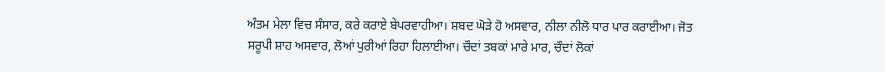ਅੰਤਮ ਮੇਲਾ ਵਿਚ ਸੰਸਾਰ, ਕਰੇ ਕਰਾਏ ਬੇਪਰਵਾਹੀਆ। ਸ਼ਬਦ ਘੋੜੇ ਹੋ ਅਸਵਾਰ, ਨੀਲਾ ਨੀਲੋ ਧਾਰ ਪਾਰ ਕਰਾਈਆ। ਜੋਤ ਸਰੂਪੀ ਸ਼ਾਹ ਅਸਵਾਰ, ਲੋਆਂ ਪੁਰੀਆਂ ਰਿਹਾ ਹਿਲਾਈਆ। ਚੌਦਾਂ ਤਬਕਾਂ ਮਾਰੇ ਮਾਰ, ਚੌਦਾਂ ਲੋਕਾਂ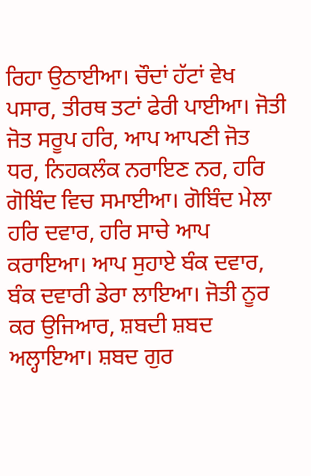ਰਿਹਾ ਉਠਾਈਆ। ਚੌਦਾਂ ਹੱਟਾਂ ਵੇਖ ਪਸਾਰ, ਤੀਰਥ ਤਟਾਂ ਫੇਰੀ ਪਾਈਆ। ਜੋਤੀ ਜੋਤ ਸਰੂਪ ਹਰਿ, ਆਪ ਆਪਣੀ ਜੋਤ ਧਰ, ਨਿਹਕਲੰਕ ਨਰਾਇਣ ਨਰ, ਹਰਿ ਗੋਬਿੰਦ ਵਿਚ ਸਮਾਈਆ। ਗੋਬਿੰਦ ਮੇਲਾ ਹਰਿ ਦਵਾਰ, ਹਰਿ ਸਾਚੇ ਆਪ ਕਰਾਇਆ। ਆਪ ਸੁਹਾਏ ਬੰਕ ਦਵਾਰ, ਬੰਕ ਦਵਾਰੀ ਡੇਰਾ ਲਾਇਆ। ਜੋਤੀ ਨੂਰ ਕਰ ਉਜਿਆਰ, ਸ਼ਬਦੀ ਸ਼ਬਦ ਅਲ੍ਹਾਇਆ। ਸ਼ਬਦ ਗੁਰ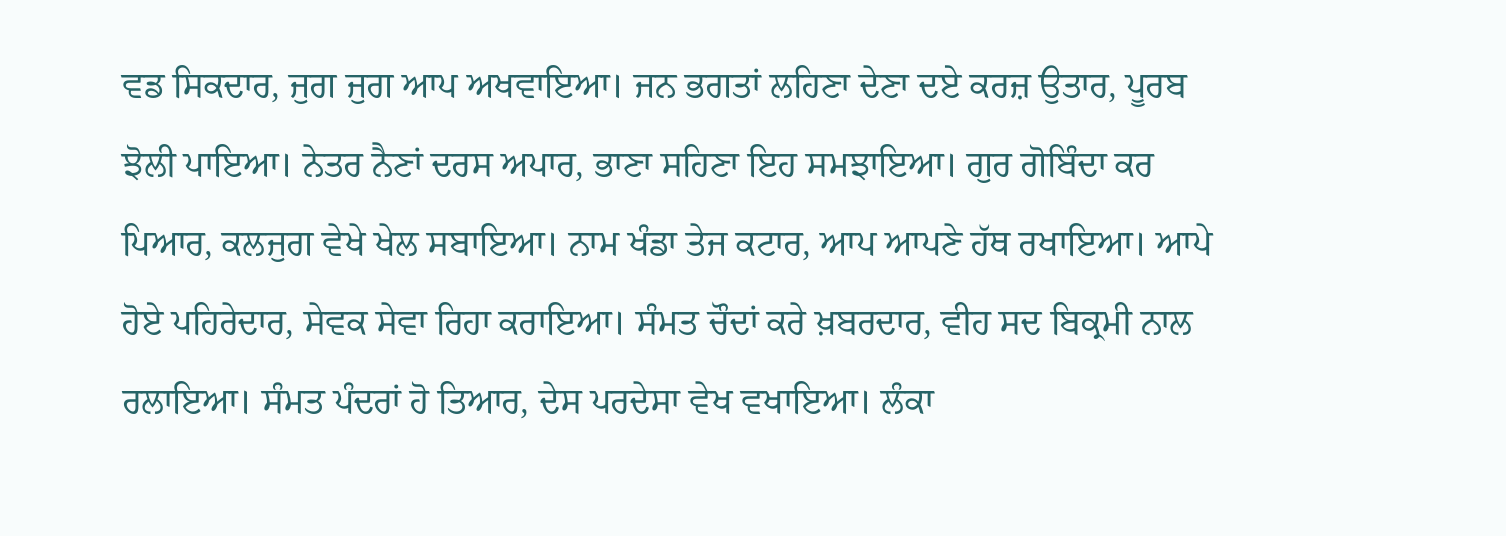ਵਡ ਸਿਕਦਾਰ, ਜੁਗ ਜੁਗ ਆਪ ਅਖਵਾਇਆ। ਜਨ ਭਗਤਾਂ ਲਹਿਣਾ ਦੇਣਾ ਦਏ ਕਰਜ਼ ਉਤਾਰ, ਪੂਰਬ ਝੋਲੀ ਪਾਇਆ। ਨੇਤਰ ਨੈਣਾਂ ਦਰਸ ਅਪਾਰ, ਭਾਣਾ ਸਹਿਣਾ ਇਹ ਸਮਝਾਇਆ। ਗੁਰ ਗੋਬਿੰਦਾ ਕਰ ਪਿਆਰ, ਕਲਜੁਗ ਵੇਖੇ ਖੇਲ ਸਬਾਇਆ। ਨਾਮ ਖੰਡਾ ਤੇਜ ਕਟਾਰ, ਆਪ ਆਪਣੇ ਹੱਥ ਰਖਾਇਆ। ਆਪੇ ਹੋਏ ਪਹਿਰੇਦਾਰ, ਸੇਵਕ ਸੇਵਾ ਰਿਹਾ ਕਰਾਇਆ। ਸੰਮਤ ਚੌਦਾਂ ਕਰੇ ਖ਼ਬਰਦਾਰ, ਵੀਹ ਸਦ ਬਿਕ੍ਰਮੀ ਨਾਲ ਰਲਾਇਆ। ਸੰਮਤ ਪੰਦਰਾਂ ਹੋ ਤਿਆਰ, ਦੇਸ ਪਰਦੇਸਾ ਵੇਖ ਵਖਾਇਆ। ਲੰਕਾ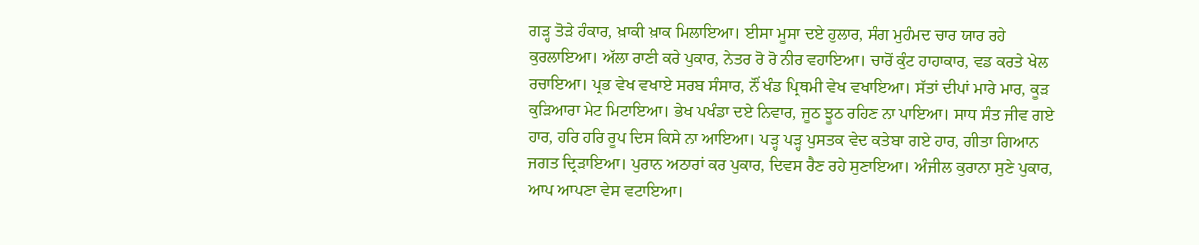ਗੜ੍ਹ ਤੋੜੇ ਹੰਕਾਰ, ਖ਼ਾਕੀ ਖ਼ਾਕ ਮਿਲਾਇਆ। ਈਸਾ ਮੂਸਾ ਦਏ ਹੁਲਾਰ, ਸੰਗ ਮੁਹੰਮਦ ਚਾਰ ਯਾਰ ਰਹੇ ਕੁਰਲਾਇਆ। ਅੱਲਾ ਰਾਣੀ ਕਰੇ ਪੁਕਾਰ, ਨੇਤਰ ਰੋ ਰੋ ਨੀਰ ਵਹਾਇਆ। ਚਾਰੋਂ ਕੁੰਟ ਹਾਹਾਕਾਰ, ਵਡ ਕਰਤੇ ਖੇਲ ਰਚਾਇਆ। ਪ੍ਰਭ ਵੇਖ ਵਖਾਏ ਸਰਬ ਸੰਸਾਰ, ਨੌਂ ਖੰਡ ਪ੍ਰਿਥਮੀ ਵੇਖ ਵਖਾਇਆ। ਸੱਤਾਂ ਦੀਪਾਂ ਮਾਰੇ ਮਾਰ, ਕੂੜ ਕੁੜਿਆਰਾ ਮੇਟ ਮਿਟਾਇਆ। ਭੇਖ ਪਖੰਡਾ ਦਏ ਨਿਵਾਰ, ਜੂਠ ਝੂਠ ਰਹਿਣ ਨਾ ਪਾਇਆ। ਸਾਧ ਸੰਤ ਜੀਵ ਗਏ ਹਾਰ, ਹਰਿ ਹਰਿ ਰੂਪ ਦਿਸ ਕਿਸੇ ਨਾ ਆਇਆ। ਪੜ੍ਹ ਪੜ੍ਹ ਪੁਸਤਕ ਵੇਦ ਕਤੇਬਾ ਗਏ ਹਾਰ, ਗੀਤਾ ਗਿਆਨ ਜਗਤ ਦ੍ਰਿੜਾਇਆ। ਪੁਰਾਨ ਅਠਾਰਾਂ ਕਰ ਪੁਕਾਰ, ਦਿਵਸ ਰੈਣ ਰਹੇ ਸੁਣਾਇਆ। ਅੰਜੀਲ ਕੁਰਾਨਾ ਸੁਣੇ ਪੁਕਾਰ, ਆਪ ਆਪਣਾ ਵੇਸ ਵਟਾਇਆ।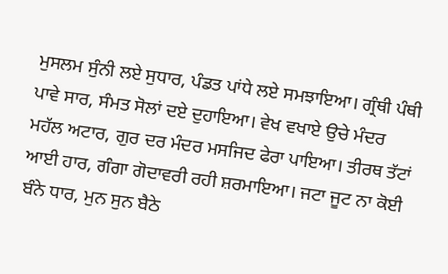ਮੁਸਲਮ ਸੁੰਨੀ ਲਏ ਸੁਧਾਰ, ਪੰਡਤ ਪਾਂਧੇ ਲਏ ਸਮਝਾਇਆ। ਗ੍ਰੰਥੀ ਪੰਥੀ ਪਾਵੇ ਸਾਰ, ਸੰਮਤ ਸੋਲਾਂ ਦਏ ਦੁਹਾਇਆ। ਵੇਖ ਵਖਾਏ ਉਚੇ ਮੰਦਰ ਮਹੱਲ ਅਟਾਰ, ਗੁਰ ਦਰ ਮੰਦਰ ਮਸਜਿਦ ਫੇਰਾ ਪਾਇਆ। ਤੀਰਥ ਤੱਟਾਂ ਆਈ ਹਾਰ, ਗੰਗਾ ਗੋਦਾਵਰੀ ਰਹੀ ਸ਼ਰਮਾਇਆ। ਜਟਾ ਜੂਟ ਨਾ ਕੋਈ ਬੰਨੇ ਧਾਰ, ਮੁਨ ਸੁਨ ਬੈਠੇ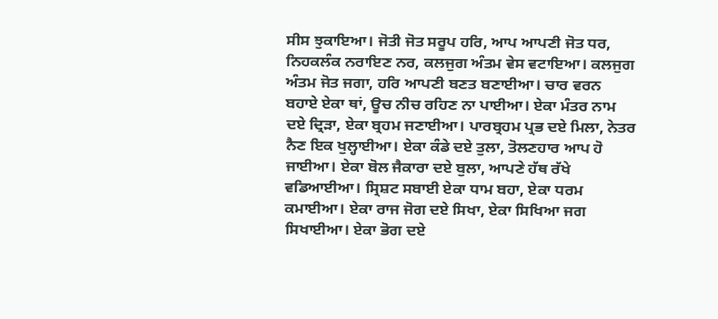ਸੀਸ ਝੁਕਾਇਆ। ਜੋਤੀ ਜੋਤ ਸਰੂਪ ਹਰਿ, ਆਪ ਆਪਣੀ ਜੋਤ ਧਰ, ਨਿਹਕਲੰਕ ਨਰਾਇਣ ਨਰ, ਕਲਜੁਗ ਅੰਤਮ ਵੇਸ ਵਟਾਇਆ। ਕਲਜੁਗ ਅੰਤਮ ਜੋਤ ਜਗਾ, ਹਰਿ ਆਪਣੀ ਬਣਤ ਬਣਾਈਆ। ਚਾਰ ਵਰਨ ਬਹਾਏ ਏਕਾ ਥਾਂ, ਊਚ ਨੀਚ ਰਹਿਣ ਨਾ ਪਾਈਆ। ਏਕਾ ਮੰਤਰ ਨਾਮ ਦਏ ਦ੍ਰਿੜਾ, ਏਕਾ ਬ੍ਰਹਮ ਜਣਾਈਆ। ਪਾਰਬ੍ਰਹਮ ਪ੍ਰਭ ਦਏ ਮਿਲਾ, ਨੇਤਰ ਨੈਣ ਇਕ ਖੁਲ੍ਹਾਈਆ। ਏਕਾ ਕੰਡੇ ਦਏ ਤੁਲਾ, ਤੋਲਣਹਾਰ ਆਪ ਹੋ ਜਾਈਆ। ਏਕਾ ਬੋਲ ਜੈਕਾਰਾ ਦਏ ਬੁਲਾ, ਆਪਣੇ ਹੱਥ ਰੱਖੇ ਵਡਿਆਈਆ। ਸ੍ਰਿਸ਼ਟ ਸਬਾਈ ਏਕਾ ਧਾਮ ਬਹਾ, ਏਕਾ ਧਰਮ ਕਮਾਈਆ। ਏਕਾ ਰਾਜ ਜੋਗ ਦਏ ਸਿਖਾ, ਏਕਾ ਸਿਖਿਆ ਜਗ ਸਿਖਾਈਆ। ਏਕਾ ਭੋਗ ਦਏ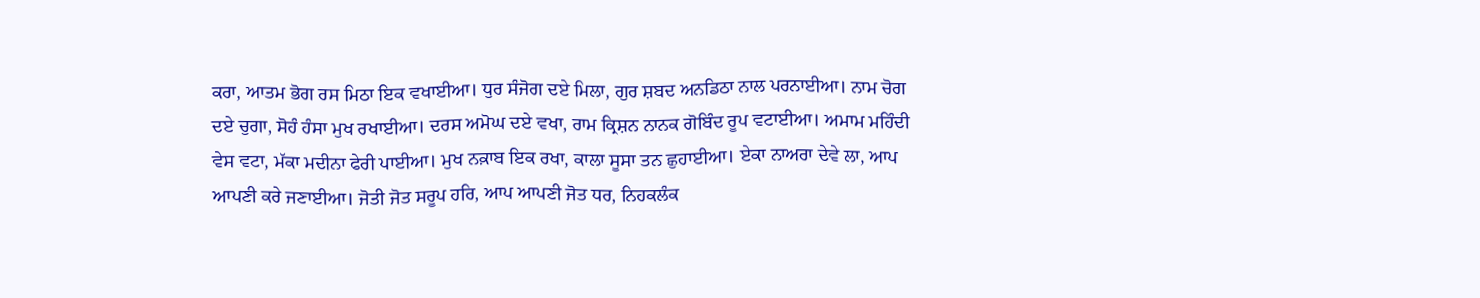ਕਰਾ, ਆਤਮ ਭੋਗ ਰਸ ਮਿਠਾ ਇਕ ਵਖਾਈਆ। ਧੁਰ ਸੰਜੋਗ ਦਏ ਮਿਲਾ, ਗੁਰ ਸ਼ਬਦ ਅਨਡਿਠਾ ਨਾਲ ਪਰਨਾਈਆ। ਨਾਮ ਚੋਗ ਦਏ ਚੁਗਾ, ਸੋਹੰ ਹੰਸਾ ਮੁਖ ਰਖਾਈਆ। ਦਰਸ ਅਮੋਘ ਦਏ ਵਖਾ, ਰਾਮ ਕ੍ਰਿਸ਼ਨ ਨਾਨਕ ਗੋਬਿੰਦ ਰੂਪ ਵਟਾਈਆ। ਅਮਾਮ ਮਹਿੰਦੀ ਵੇਸ ਵਟਾ, ਮੱਕਾ ਮਦੀਨਾ ਫੇਰੀ ਪਾਈਆ। ਮੁਖ ਨਕ਼ਾਬ ਇਕ ਰਖਾ, ਕਾਲਾ ਸੂਸਾ ਤਨ ਛੁਹਾਈਆ। ਏਕਾ ਨਾਅਰਾ ਦੇਵੇ ਲਾ, ਆਪ ਆਪਣੀ ਕਰੇ ਜਣਾਈਆ। ਜੋਤੀ ਜੋਤ ਸਰੂਪ ਹਰਿ, ਆਪ ਆਪਣੀ ਜੋਤ ਧਰ, ਨਿਹਕਲੰਕ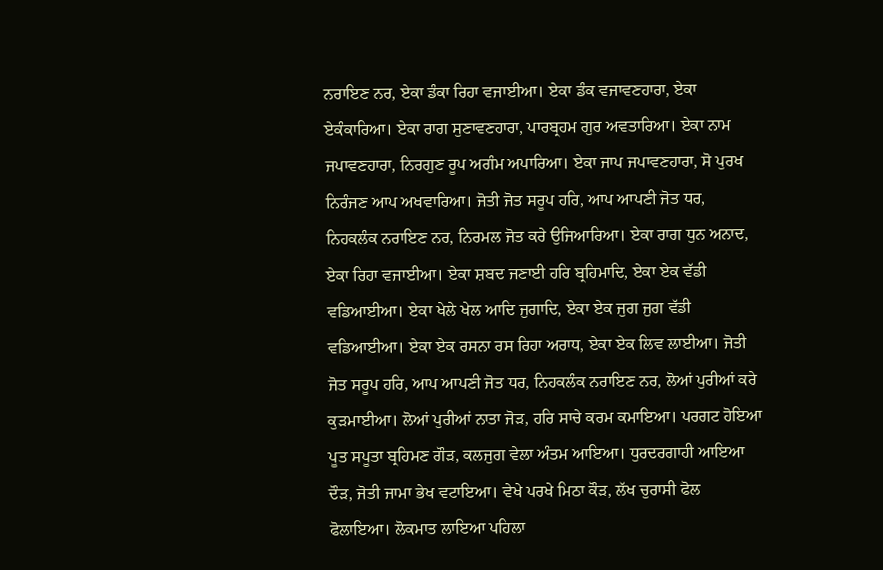ਨਰਾਇਣ ਨਰ, ਏਕਾ ਡੰਕਾ ਰਿਹਾ ਵਜਾਈਆ। ਏਕਾ ਡੰਕ ਵਜਾਵਣਹਾਰਾ, ਏਕਾ ਏਕੰਕਾਰਿਆ। ਏਕਾ ਰਾਗ ਸੁਣਾਵਣਹਾਰਾ, ਪਾਰਬ੍ਰਹਮ ਗੁਰ ਅਵਤਾਰਿਆ। ਏਕਾ ਨਾਮ ਜਪਾਵਣਹਾਰਾ, ਨਿਰਗੁਣ ਰੂਪ ਅਗੰਮ ਅਪਾਰਿਆ। ਏਕਾ ਜਾਪ ਜਪਾਵਣਹਾਰਾ, ਸੋ ਪੁਰਖ ਨਿਰੰਜਣ ਆਪ ਅਖਵਾਰਿਆ। ਜੋਤੀ ਜੋਤ ਸਰੂਪ ਹਰਿ, ਆਪ ਆਪਣੀ ਜੋਤ ਧਰ, ਨਿਹਕਲੰਕ ਨਰਾਇਣ ਨਰ, ਨਿਰਮਲ ਜੋਤ ਕਰੇ ਉਜਿਆਰਿਆ। ਏਕਾ ਰਾਗ ਧੁਨ ਅਨਾਦ, ਏਕਾ ਰਿਹਾ ਵਜਾਈਆ। ਏਕਾ ਸ਼ਬਦ ਜਣਾਈ ਹਰਿ ਬ੍ਰਹਿਮਾਦਿ, ਏਕਾ ਏਕ ਵੱਡੀ ਵਡਿਆਈਆ। ਏਕਾ ਖੇਲੇ ਖੇਲ ਆਦਿ ਜੁਗਾਦਿ, ਏਕਾ ਏਕ ਜੁਗ ਜੁਗ ਵੱਡੀ ਵਡਿਆਈਆ। ਏਕਾ ਏਕ ਰਸਨਾ ਰਸ ਰਿਹਾ ਅਰਾਧ, ਏਕਾ ਏਕ ਲਿਵ ਲਾਈਆ। ਜੋਤੀ ਜੋਤ ਸਰੂਪ ਹਰਿ, ਆਪ ਆਪਣੀ ਜੋਤ ਧਰ, ਨਿਹਕਲੰਕ ਨਰਾਇਣ ਨਰ, ਲੋਆਂ ਪੁਰੀਆਂ ਕਰੇ ਕੁੜਮਾਈਆ। ਲੋਆਂ ਪੁਰੀਆਂ ਨਾਤਾ ਜੋੜ, ਹਰਿ ਸਾਚੇ ਕਰਮ ਕਮਾਇਆ। ਪਰਗਟ ਹੋਇਆ ਪੂਤ ਸਪੂਤਾ ਬ੍ਰਹਿਮਣ ਗੌੜ, ਕਲਜੁਗ ਵੇਲਾ ਅੰਤਮ ਆਇਆ। ਧੁਰਦਰਗਾਹੀ ਆਇਆ ਦੌੜ, ਜੋਤੀ ਜਾਮਾ ਭੇਖ ਵਟਾਇਆ। ਵੇਖੇ ਪਰਖੇ ਮਿਠਾ ਕੌੜ, ਲੱਖ ਚੁਰਾਸੀ ਫੋਲ ਫੋਲਾਇਆ। ਲੋਕਮਾਤ ਲਾਇਆ ਪਹਿਲਾ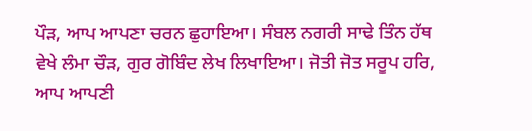ਪੌੜ, ਆਪ ਆਪਣਾ ਚਰਨ ਛੁਹਾਇਆ। ਸੰਬਲ ਨਗਰੀ ਸਾਢੇ ਤਿੰਨ ਹੱਥ ਵੇਖੇ ਲੰਮਾ ਚੌੜ, ਗੁਰ ਗੋਬਿੰਦ ਲੇਖ ਲਿਖਾਇਆ। ਜੋਤੀ ਜੋਤ ਸਰੂਪ ਹਰਿ, ਆਪ ਆਪਣੀ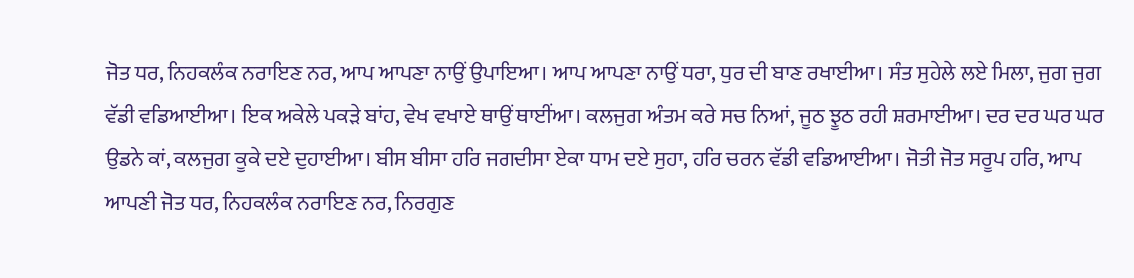ਜੋਤ ਧਰ, ਨਿਹਕਲੰਕ ਨਰਾਇਣ ਨਰ, ਆਪ ਆਪਣਾ ਨਾਉਂ ਉਪਾਇਆ। ਆਪ ਆਪਣਾ ਨਾਉਂ ਧਰਾ, ਧੁਰ ਦੀ ਬਾਣ ਰਖਾਈਆ। ਸੰਤ ਸੁਹੇਲੇ ਲਏ ਮਿਲਾ, ਜੁਗ ਜੁਗ ਵੱਡੀ ਵਡਿਆਈਆ। ਇਕ ਅਕੇਲੇ ਪਕੜੇ ਬਾਂਹ, ਵੇਖ ਵਖਾਏ ਥਾਉਂ ਥਾਈਂਆ। ਕਲਜੁਗ ਅੰਤਮ ਕਰੇ ਸਚ ਨਿਆਂ, ਜੂਠ ਝੂਠ ਰਹੀ ਸ਼ਰਮਾਈਆ। ਦਰ ਦਰ ਘਰ ਘਰ ਉਡਨੇ ਕਾਂ, ਕਲਜੁਗ ਕੂਕੇ ਦਏ ਦੁਹਾਈਆ। ਬੀਸ ਬੀਸਾ ਹਰਿ ਜਗਦੀਸਾ ਏਕਾ ਧਾਮ ਦਏ ਸੁਹਾ, ਹਰਿ ਚਰਨ ਵੱਡੀ ਵਡਿਆਈਆ। ਜੋਤੀ ਜੋਤ ਸਰੂਪ ਹਰਿ, ਆਪ ਆਪਣੀ ਜੋਤ ਧਰ, ਨਿਹਕਲੰਕ ਨਰਾਇਣ ਨਰ, ਨਿਰਗੁਣ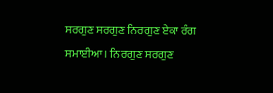ਸਰਗੁਣ ਸਰਗੁਣ ਨਿਰਗੁਣ ਏਕਾ ਰੰਗ ਸਮਾਈਆ। ਨਿਰਗੁਣ ਸਰਗੁਣ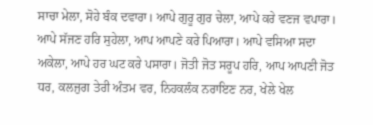ਸਾਚਾ ਮੇਲਾ, ਸੋਹੇ ਬੰਕ ਦਵਾਰਾ। ਆਪੇ ਗੁਰੂ ਗੁਰ ਚੇਲਾ, ਆਪੇ ਕਰੇ ਵਣਜ ਵਪਾਰਾ। ਆਪੇ ਸੱਜਣ ਹਰਿ ਸੁਹੇਲਾ, ਆਪ ਆਪਣੇ ਕਰੇ ਪਿਆਰਾ। ਆਪੇ ਵਸਿਆ ਸਦਾ ਅਕੇਲਾ, ਆਪੇ ਹਰ ਘਟ ਕਰੇ ਪਸਾਰਾ। ਜੋਤੀ ਜੋਤ ਸਰੂਪ ਹਰਿ, ਆਪ ਆਪਣੀ ਜੋਤ ਧਰ, ਕਲਜੁਗ ਤੇਰੀ ਅੰਤਮ ਵਰ, ਨਿਹਕਲੰਕ ਨਰਾਇਣ ਨਰ, ਖੇਲੇ ਖੇਲ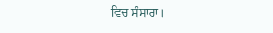ਵਿਚ ਸੰਸਾਰਾ।